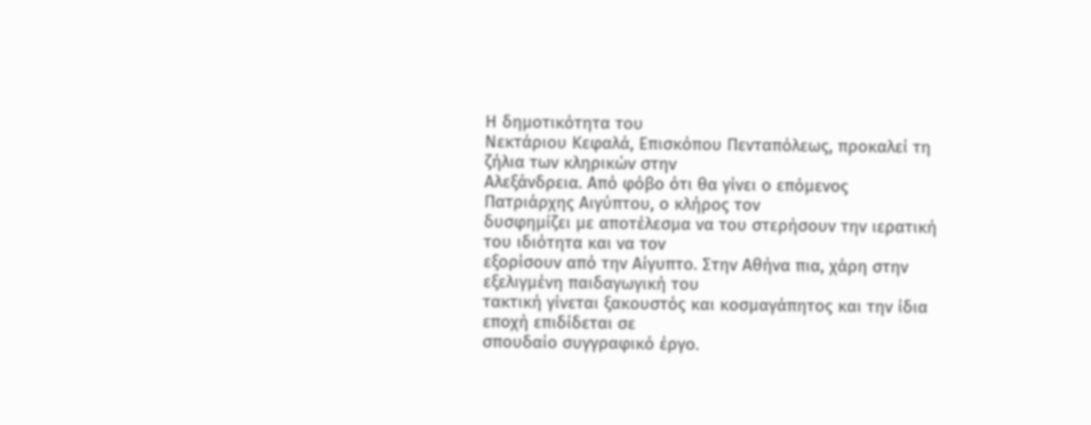Η δημοτικότητα του
Νεκτάριου Κεφαλά, Επισκόπου Πενταπόλεως, προκαλεί τη ζήλια των κληρικών στην
Αλεξάνδρεια. Από φόβο ότι θα γίνει ο επόμενος Πατριάρχης Αιγύπτου, ο κλήρος τον
δυσφημίζει με αποτέλεσμα να του στερήσουν την ιερατική του ιδιότητα και να τον
εξορίσουν από την Αίγυπτο. Στην Αθήνα πια, χάρη στην εξελιγμένη παιδαγωγική του
τακτική γίνεται ξακουστός και κοσμαγάπητος και την ίδια εποχή επιδίδεται σε
σπουδαίο συγγραφικό έργο.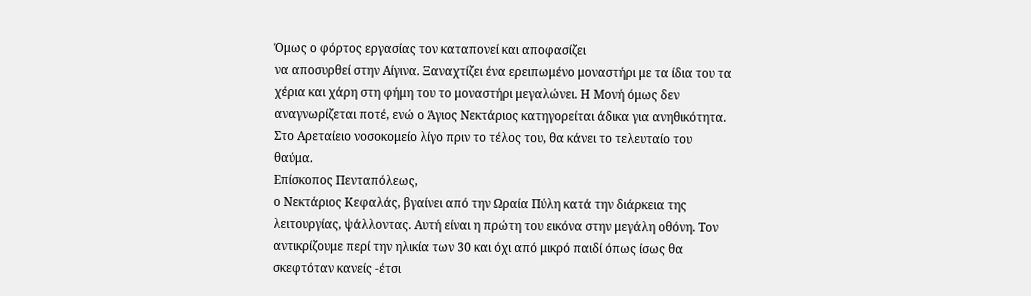Όμως ο φόρτος εργασίας τον καταπονεί και αποφασίζει
να αποσυρθεί στην Αίγινα. Ξαναχτίζει ένα ερειπωμένο μοναστήρι με τα ίδια του τα
χέρια και χάρη στη φήμη του το μοναστήρι μεγαλώνει. Η Mονή όμως δεν
αναγνωρίζεται ποτέ, ενώ ο Άγιος Νεκτάριος κατηγορείται άδικα για ανηθικότητα.
Στο Αρεταίειο νοσοκομείο λίγο πριν το τέλος του, θα κάνει το τελευταίο του
θαύμα.
Επίσκοπος Πενταπόλεως,
ο Νεκτάριος Κεφαλάς, βγαίνει από την Ωραία Πύλη κατά την διάρκεια της
λειτουργίας, ψάλλοντας. Αυτή είναι η πρώτη του εικόνα στην μεγάλη οθόνη. Τον
αντικρίζουμε περί την ηλικία των 30 και όχι από μικρό παιδί όπως ίσως θα
σκεφτόταν κανείς -έτσι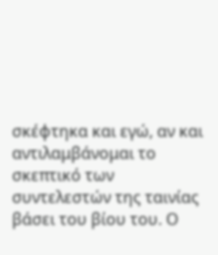σκέφτηκα και εγώ, αν και αντιλαμβάνομαι το σκεπτικό των
συντελεστών της ταινίας βάσει του βίου του. Ο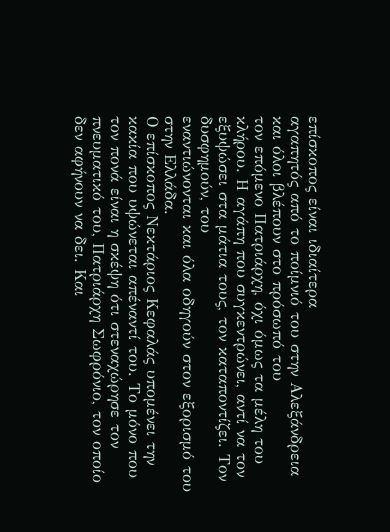επίσκοπος είναι ιδιαίτερα
αγαπητός από το ποίμνιό του στην Αλεξάνδρεια και όλοι βλέπουν στο πρόσωπό του
τον επόμενο Πατριάρχη, όχι όμως τα μέλη του κλήρου. Η αγάπη που συγκεντρώνει, αντί να τον εξυψώσει στα μάτια τους, τον καταποντίζει. Τον δυσφημούν, του
εναντιώνονται και όλα οδηγούν στον εξορισμό του στην Ελλάδα.
Ο επίσκοπος Νεκτάριος Κεφαλάς υπομένει την κακία που υψώνεται απέναντί του. Το μόνο που τον πονά είναι η σκέψη ότι στεναχώρησε τον πνευματικό του, Πατριάρχη Σωφρόνιο, τον οποίο δεν αφήνουν να δει. Και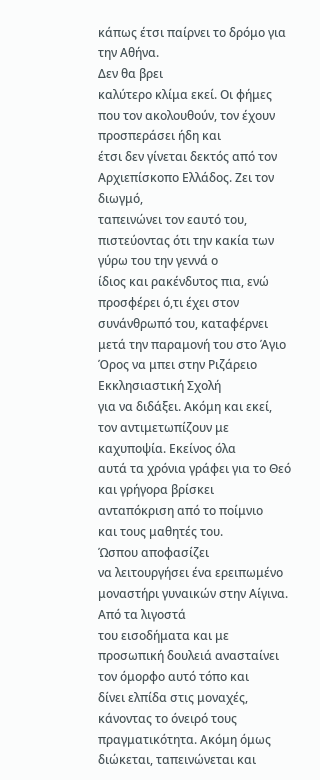κάπως έτσι παίρνει το δρόμο για την Αθήνα.
Δεν θα βρει
καλύτερο κλίμα εκεί. Οι φήμες που τον ακολουθούν, τον έχουν προσπεράσει ήδη και
έτσι δεν γίνεται δεκτός από τον Αρχιεπίσκοπο Ελλάδος. Ζει τον διωγμό,
ταπεινώνει τον εαυτό του, πιστεύοντας ότι την κακία των γύρω του την γεννά ο
ίδιος και ρακένδυτος πια, ενώ προσφέρει ό,τι έχει στον συνάνθρωπό του, καταφέρνει
μετά την παραμονή του στο Άγιο Όρος να μπει στην Ριζάρειο Εκκλησιαστική Σχολή
για να διδάξει. Ακόμη και εκεί, τον αντιμετωπίζουν με καχυποψία. Εκείνος όλα
αυτά τα χρόνια γράφει για το Θεό και γρήγορα βρίσκει ανταπόκριση από το ποίμνιο
και τους μαθητές του.
Ώσπου αποφασίζει
να λειτουργήσει ένα ερειπωμένο μοναστήρι γυναικών στην Αίγινα. Από τα λιγοστά
του εισοδήματα και με προσωπική δουλειά ανασταίνει τον όμορφο αυτό τόπο και
δίνει ελπίδα στις μοναχές, κάνοντας το όνειρό τους πραγματικότητα. Ακόμη όμως
διώκεται, ταπεινώνεται και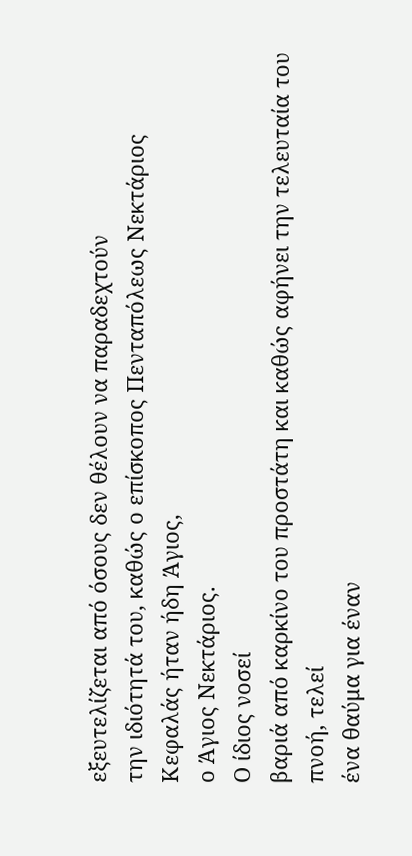εξευτελίζεται από όσους δεν θέλουν να παραδεχτούν
την ιδιότητά του, καθώς ο επίσκοπος Πενταπόλεως Νεκτάριος Κεφαλάς ήταν ήδη Άγιος,
ο Άγιος Νεκτάριος.
Ο ίδιος νοσεί
βαριά από καρκίνο του προστάτη και καθώς αφήνει την τελευταία του πνοή, τελεί
ένα θαύμα για έναν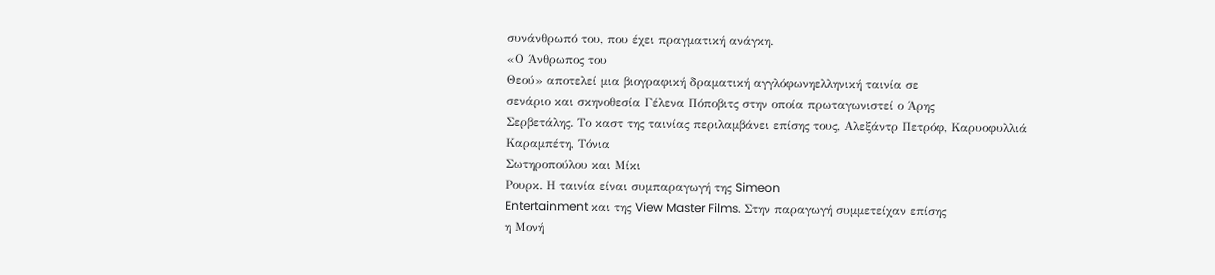συνάνθρωπό του, που έχει πραγματική ανάγκη.
«Ο Άνθρωπος του
Θεού» αποτελεί μια βιογραφική δραματική αγγλόφωνηελληνική ταινία σε
σενάριο και σκηνοθεσία Γέλενα Πόποβιτς στην οποία πρωταγωνιστεί ο Άρης
Σερβετάλης. Το καστ της ταινίας περιλαμβάνει επίσης τους, Αλεξάντρ Πετρόφ, Καρυοφυλλιά
Καραμπέτη, Τόνια
Σωτηροπούλου και Μίκι
Ρουρκ. Η ταινία είναι συμπαραγωγή της Simeon
Entertainment και της View Master Films. Στην παραγωγή συμμετείχαν επίσης
η Μονή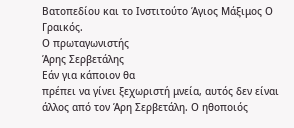Βατοπεδίου και το Ινστιτούτο Άγιος Μάξιμος Ο Γραικός.
Ο πρωταγωνιστής
Άρης Σερβετάλης
Εάν για κάποιον θα
πρέπει να γίνει ξεχωριστή μνεία, αυτός δεν είναι άλλος από τον Άρη Σερβετάλη. Ο ηθοποιός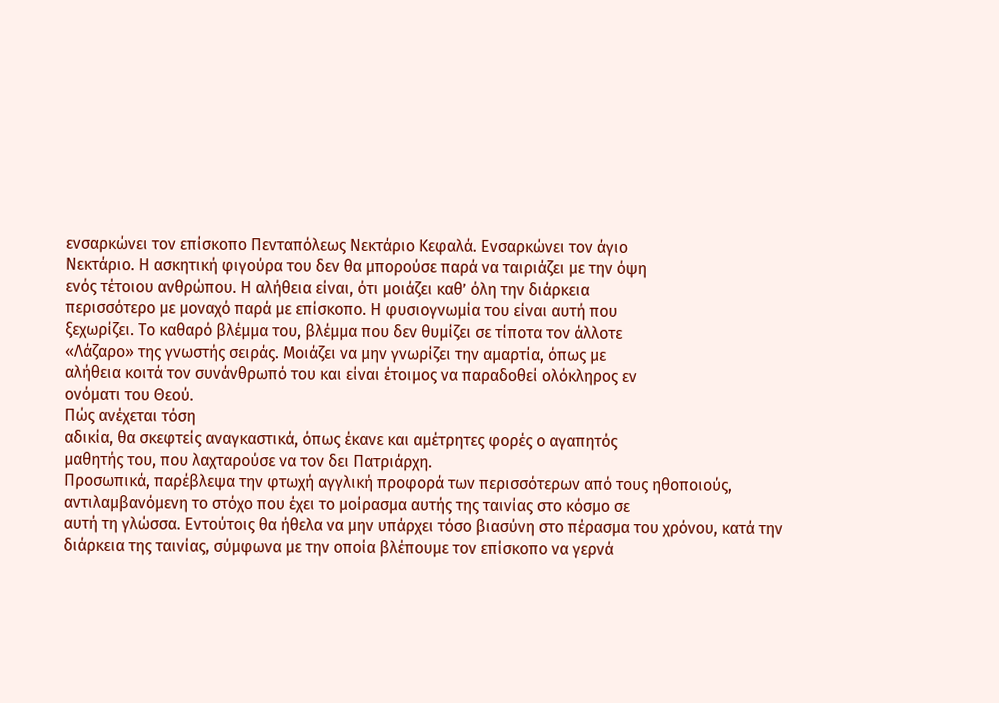ενσαρκώνει τον επίσκοπο Πενταπόλεως Νεκτάριο Κεφαλά. Ενσαρκώνει τον άγιο
Νεκτάριο. Η ασκητική φιγούρα του δεν θα μπορούσε παρά να ταιριάζει με την όψη
ενός τέτοιου ανθρώπου. Η αλήθεια είναι, ότι μοιάζει καθ’ όλη την διάρκεια
περισσότερο με μοναχό παρά με επίσκοπο. Η φυσιογνωμία του είναι αυτή που
ξεχωρίζει. Το καθαρό βλέμμα του, βλέμμα που δεν θυμίζει σε τίποτα τον άλλοτε
«Λάζαρο» της γνωστής σειράς. Μοιάζει να μην γνωρίζει την αμαρτία, όπως με
αλήθεια κοιτά τον συνάνθρωπό του και είναι έτοιμος να παραδοθεί ολόκληρος εν
ονόματι του Θεού.
Πώς ανέχεται τόση
αδικία, θα σκεφτείς αναγκαστικά, όπως έκανε και αμέτρητες φορές ο αγαπητός
μαθητής του, που λαχταρούσε να τον δει Πατριάρχη.
Προσωπικά, παρέβλεψα την φτωχή αγγλική προφορά των περισσότερων από τους ηθοποιούς,
αντιλαμβανόμενη το στόχο που έχει το μοίρασμα αυτής της ταινίας στο κόσμο σε
αυτή τη γλώσσα. Εντούτοις θα ήθελα να μην υπάρχει τόσο βιασύνη στο πέρασμα του χρόνου, κατά την διάρκεια της ταινίας, σύμφωνα με την οποία βλέπουμε τον επίσκοπο να γερνά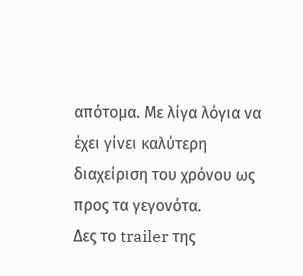απότομα. Με λίγα λόγια να έχει γίνει καλύτερη διαχείριση του χρόνου ως προς τα γεγονότα.
Δες το trailer της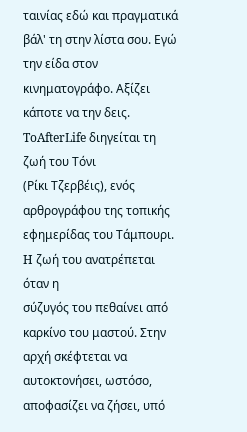ταινίας εδώ και πραγματικά βάλ' τη στην λίστα σου. Εγώ την είδα στον κινηματογράφο. Αξίζει κάποτε να την δεις.
ToAfterLife διηγείται τη ζωή του Τόνι
(Ρίκι Τζερβέις), ενός αρθρογράφου της τοπικής εφημερίδας του Τάμπουρι. H ζωή του ανατρέπεται όταν η
σύζυγός του πεθαίνει από καρκίνο του μαστού. Στην αρχή σκέφτεται να
αυτοκτονήσει, ωστόσο, αποφασίζει να ζήσει, υπό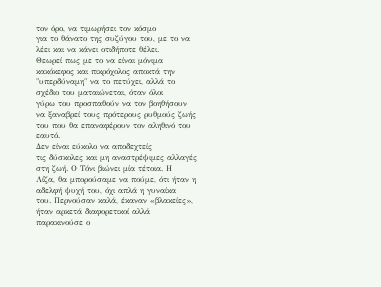τον όρο, να τιμωρήσει τον κόσμο
για το θάνατο της συζύγου του, με το να λέει και να κάνει οτιδήποτε θέλει.
Θεωρεί πως με το να είναι μόνιμα κακόκεφος και πικρόχολος αποκτά την
"υπερδύναμη" να το πετύχει, αλλά το σχέδιο του ματαιώνεται, όταν όλοι
γύρω του προσπαθούν να τον βοηθήσουν να ξαναβρεί τους πρότερους ρυθμούς ζωής
του που θα επαναφέρουν τον αληθινό του εαυτό.
Δεν είναι εύκολο να αποδεχτείς
τις δύσκολες και μη αναστρέψιμες αλλαγές στη ζωή. Ο Τόνι βιώνει μία τέτοια. Η
Λίζα, θα μπορούσαμε να πούμε, ότι ήταν η αδελφή ψυχή του, όχι απλά η γυναίκα
του. Περνούσαν καλά, έκαναν «βλακείες», ήταν αρκετά διαφορετικοί αλλά
παρακινούσε ο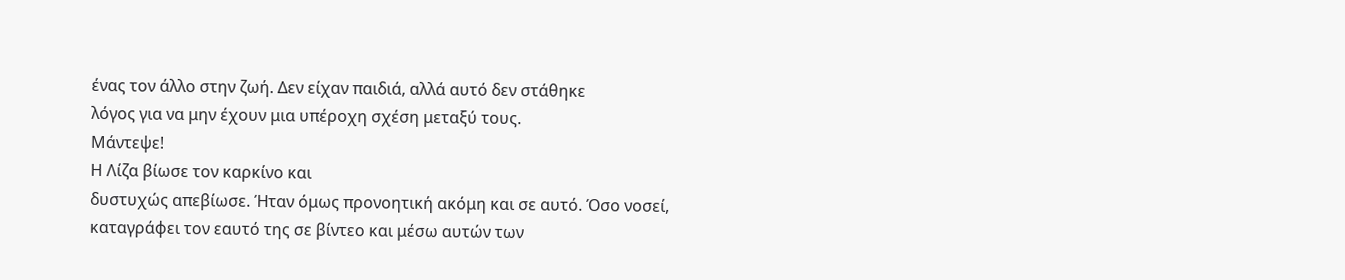ένας τον άλλο στην ζωή. Δεν είχαν παιδιά, αλλά αυτό δεν στάθηκε
λόγος για να μην έχουν μια υπέροχη σχέση μεταξύ τους.
Μάντεψε!
Η Λίζα βίωσε τον καρκίνο και
δυστυχώς απεβίωσε. Ήταν όμως προνοητική ακόμη και σε αυτό. Όσο νοσεί,
καταγράφει τον εαυτό της σε βίντεο και μέσω αυτών των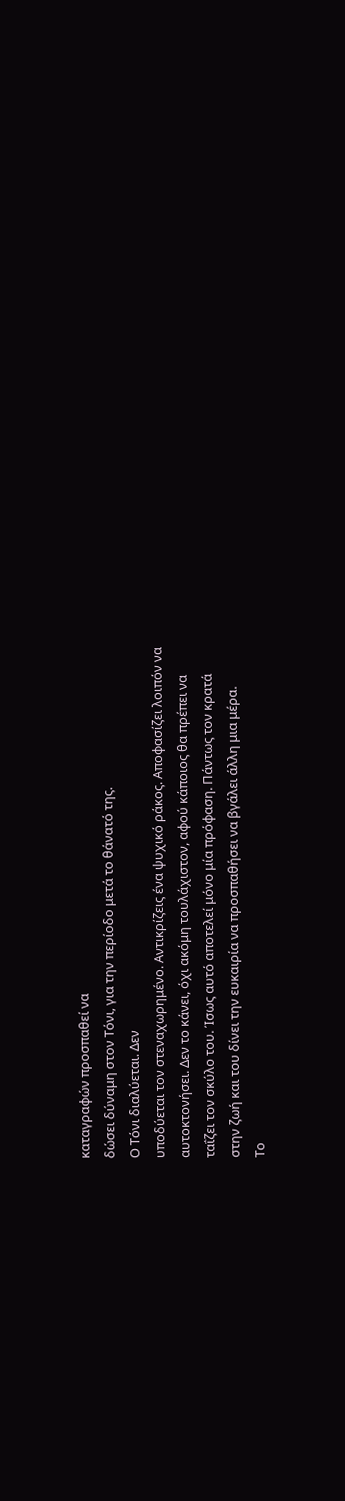καταγραφών προσπαθεί να
δώσει δύναμη στον Τόνι, για την περίοδο μετά το θάνατό της.
Ο Τόνι διαλύεται. Δεν
υποδύεται τον στεναχωρημένο. Αντικρίζεις ένα ψυχικό ράκος. Αποφασίζει λοιπόν να
αυτοκτονήσει. Δεν το κάνει, όχι ακόμη τουλάχιστον, αφού κάποιος θα πρέπει να
ταΐζει τον σκύλο του. Ίσως αυτό αποτελεί μόνο μία πρόφαση. Πάντως τον κρατά
στην ζωή και του δίνει την ευκαιρία να προσπαθήσει να βγάλει άλλη μια μέρα.
Το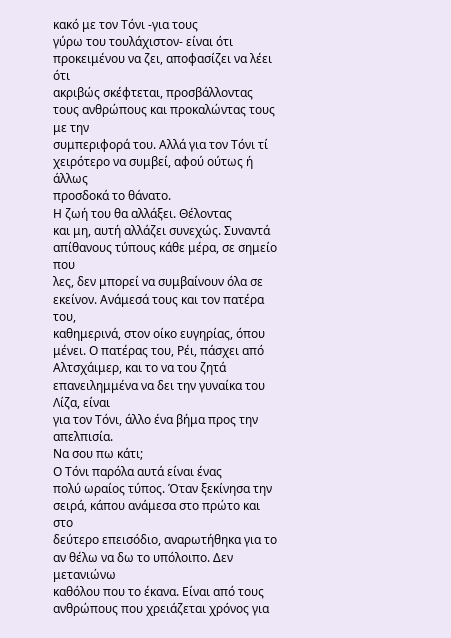κακό με τον Τόνι -για τους
γύρω του τουλάχιστον- είναι ότι προκειμένου να ζει, αποφασίζει να λέει ότι
ακριβώς σκέφτεται, προσβάλλοντας τους ανθρώπους και προκαλώντας τους με την
συμπεριφορά του. Αλλά για τον Τόνι τί χειρότερο να συμβεί, αφού ούτως ή άλλως
προσδοκά το θάνατο.
Η ζωή του θα αλλάξει. Θέλοντας
και μη, αυτή αλλάζει συνεχώς. Συναντά απίθανους τύπους κάθε μέρα, σε σημείο που
λες, δεν μπορεί να συμβαίνουν όλα σε εκείνον. Ανάμεσά τους και τον πατέρα του,
καθημερινά, στον οίκο ευγηρίας, όπου μένει. Ο πατέρας του, Ρέι, πάσχει από
Αλτσχάιμερ, και το να του ζητά επανειλημμένα να δει την γυναίκα του Λίζα, είναι
για τον Τόνι, άλλο ένα βήμα προς την απελπισία.
Να σου πω κάτι;
Ο Τόνι παρόλα αυτά είναι ένας
πολύ ωραίος τύπος. Όταν ξεκίνησα την σειρά, κάπου ανάμεσα στο πρώτο και στο
δεύτερο επεισόδιο, αναρωτήθηκα για το αν θέλω να δω το υπόλοιπο. Δεν μετανιώνω
καθόλου που το έκανα. Είναι από τους ανθρώπους που χρειάζεται χρόνος για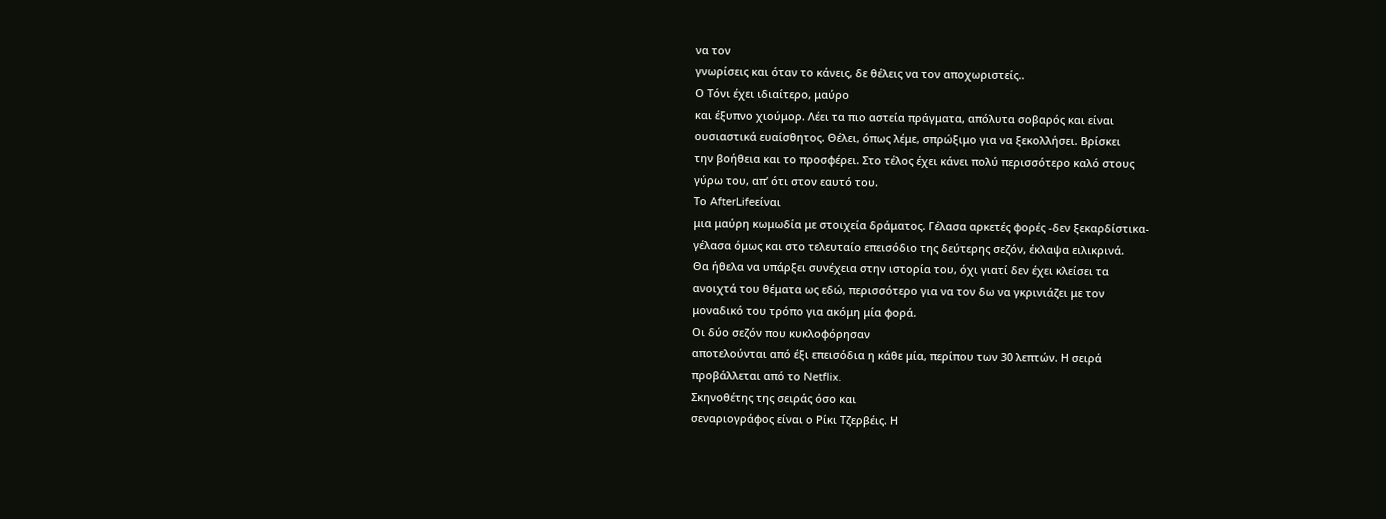να τον
γνωρίσεις και όταν το κάνεις, δε θέλεις να τον αποχωριστείς..
Ο Τόνι έχει ιδιαίτερο, μαύρο
και έξυπνο χιούμορ. Λέει τα πιο αστεία πράγματα, απόλυτα σοβαρός και είναι
ουσιαστικά ευαίσθητος. Θέλει, όπως λέμε, σπρώξιμο για να ξεκολλήσει. Βρίσκει
την βοήθεια και το προσφέρει. Στο τέλος έχει κάνει πολύ περισσότερο καλό στους
γύρω του, απ’ ότι στον εαυτό του.
Το AfterLifeείναι
μια μαύρη κωμωδία με στοιχεία δράματος. Γέλασα αρκετές φορές -δεν ξεκαρδίστικα-
γέλασα όμως και στο τελευταίο επεισόδιο της δεύτερης σεζόν, έκλαψα ειλικρινά.
Θα ήθελα να υπάρξει συνέχεια στην ιστορία του, όχι γιατί δεν έχει κλείσει τα
ανοιχτά του θέματα ως εδώ, περισσότερο για να τον δω να γκρινιάζει με τον
μοναδικό του τρόπο για ακόμη μία φορά.
Οι δύο σεζόν που κυκλοφόρησαν
αποτελούνται από έξι επεισόδια η κάθε μία, περίπου των 30 λεπτών. Η σειρά
προβάλλεται από το Netflix.
Σκηνοθέτης της σειράς όσο και
σεναριογράφος είναι ο Ρίκι Τζερβέις. Η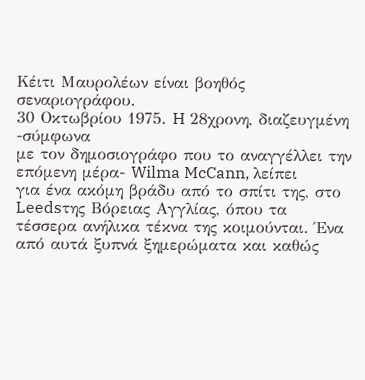Κέιτι Μαυρολέων είναι βοηθός
σεναριογράφου.
30 Οκτωβρίου 1975. H 28χρονη, διαζευγμένη -σύμφωνα
με τον δημοσιογράφο που το αναγγέλλει την επόμενη μέρα- Wilma McCann, λείπει
για ένα ακόμη βράδυ από το σπίτι της, στο Leedsτης Βόρειας Αγγλίας, όπου τα
τέσσερα ανήλικα τέκνα της κοιμούνται. Ένα από αυτά ξυπνά ξημερώματα και καθώς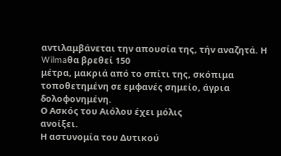αντιλαμβάνεται την απουσία της, τήν αναζητά. Η Wilmaθα βρεθεί 150
μέτρα, μακριά από το σπίτι της, σκόπιμα τοποθετημένη σε εμφανές σημείο, άγρια
δολοφονημένη.
Ο Ασκός του Αιόλου έχει μόλις
ανοίξει.
Η αστυνομία του Δυτικού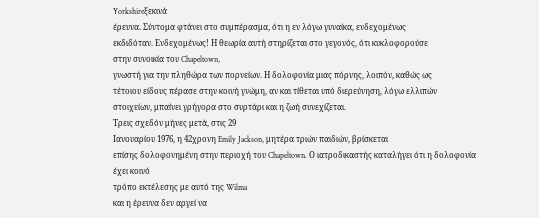Yorkshireξεκινά
έρευνα. Σύντομα φτάνει στο συμπέρασμα, ότι η εν λόγω γυναίκα, ενδεχομένως
εκδιδόταν. Ενδεχομένως! Η θεωρία αυτή στηρίζεται στο γεγονός, ότι κυκλοφορούσε
στην συνοικία του Chapeltown,
γνωστή για την πληθώρα των πορνείων. Η δολοφονία μιας πόρνης, λοιπόν, καθώς ως
τέτοιου είδους πέρασε στην κοινή γνώμη, αν και τίθεται υπό διερεύνηση, λόγω ελλιπών
στοιχείων, μπαίνει γρήγορα στο συρτάρι και η ζωή συνεχίζεται.
Τρεις σχεδόν μήνες μετά, στις 29
Ιανουαρίου 1976, η 42χρονη Emily Jackson, μητέρα τριών παιδιών, βρίσκεται
επίσης δολοφονημένη στην περιοχή του Chapeltown. Ο ιατροδικαστής καταλήγει ότι η δολοφονία έχει κοινό
τρόπο εκτέλεσης με αυτό της Wilma
και η έρευνα δεν αργεί να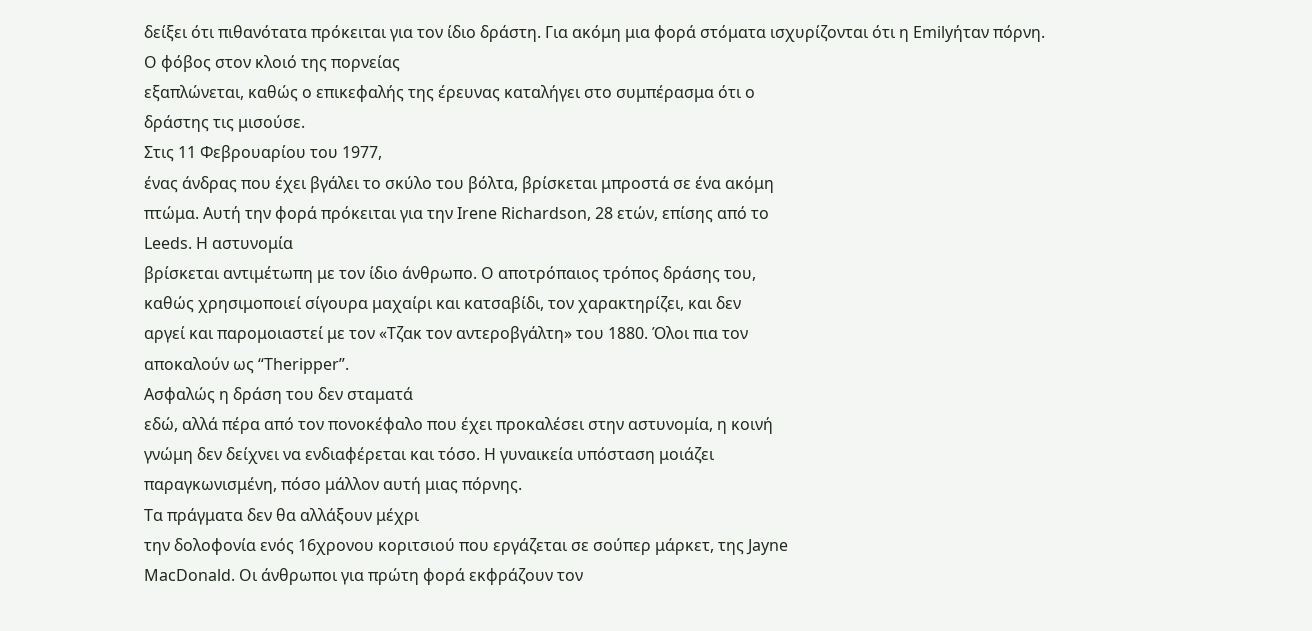δείξει ότι πιθανότατα πρόκειται για τον ίδιο δράστη. Για ακόμη μια φορά στόματα ισχυρίζονται ότι η Emilyήταν πόρνη.
Ο φόβος στον κλοιό της πορνείας
εξαπλώνεται, καθώς ο επικεφαλής της έρευνας καταλήγει στο συμπέρασμα ότι ο
δράστης τις μισούσε.
Στις 11 Φεβρουαρίου του 1977,
ένας άνδρας που έχει βγάλει το σκύλο του βόλτα, βρίσκεται μπροστά σε ένα ακόμη
πτώμα. Αυτή την φορά πρόκειται για την Irene Richardson, 28 ετών, επίσης από το
Leeds. Η αστυνομία
βρίσκεται αντιμέτωπη με τον ίδιο άνθρωπο. Ο αποτρόπαιος τρόπος δράσης του,
καθώς χρησιμοποιεί σίγουρα μαχαίρι και κατσαβίδι, τον χαρακτηρίζει, και δεν
αργεί και παρομοιαστεί με τον «Τζακ τον αντεροβγάλτη» του 1880. Όλοι πια τον
αποκαλούν ως “Theripper”.
Ασφαλώς η δράση του δεν σταματά
εδώ, αλλά πέρα από τον πονοκέφαλο που έχει προκαλέσει στην αστυνομία, η κοινή
γνώμη δεν δείχνει να ενδιαφέρεται και τόσο. Η γυναικεία υπόσταση μοιάζει
παραγκωνισμένη, πόσο μάλλον αυτή μιας πόρνης.
Τα πράγματα δεν θα αλλάξουν μέχρι
την δολοφονία ενός 16χρονου κοριτσιού που εργάζεται σε σούπερ μάρκετ, της Jayne
MacDonald. Οι άνθρωποι για πρώτη φορά εκφράζουν τον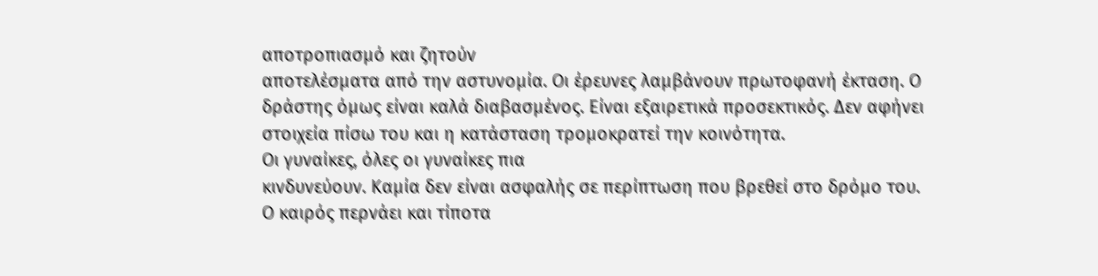αποτροπιασμό και ζητούν
αποτελέσματα από την αστυνομία. Οι έρευνες λαμβάνουν πρωτοφανή έκταση. Ο
δράστης όμως είναι καλά διαβασμένος. Είναι εξαιρετικά προσεκτικός. Δεν αφήνει
στοιχεία πίσω του και η κατάσταση τρομοκρατεί την κοινότητα.
Οι γυναίκες, όλες οι γυναίκες πια
κινδυνεύουν. Καμία δεν είναι ασφαλής σε περίπτωση που βρεθεί στο δρόμο του.
Ο καιρός περνάει και τίποτα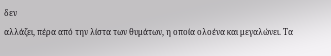δεν
αλλάζει, πέρα από την λίστα των θυμάτων, η οποία ολοένα και μεγαλώνει. Τα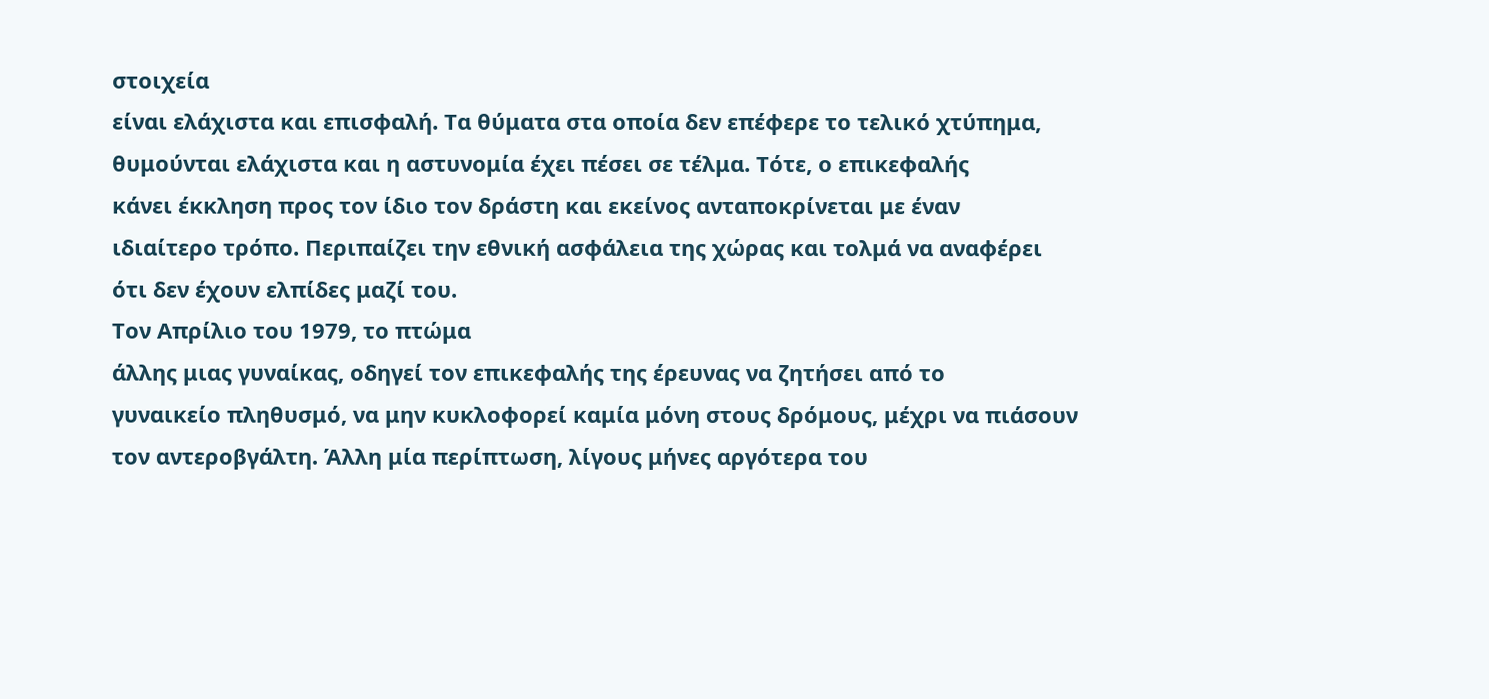στοιχεία
είναι ελάχιστα και επισφαλή. Τα θύματα στα οποία δεν επέφερε το τελικό χτύπημα,
θυμούνται ελάχιστα και η αστυνομία έχει πέσει σε τέλμα. Τότε, ο επικεφαλής
κάνει έκκληση προς τον ίδιο τον δράστη και εκείνος ανταποκρίνεται με έναν
ιδιαίτερο τρόπο. Περιπαίζει την εθνική ασφάλεια της χώρας και τολμά να αναφέρει
ότι δεν έχουν ελπίδες μαζί του.
Τον Απρίλιο του 1979, το πτώμα
άλλης μιας γυναίκας, οδηγεί τον επικεφαλής της έρευνας να ζητήσει από το
γυναικείο πληθυσμό, να μην κυκλοφορεί καμία μόνη στους δρόμους, μέχρι να πιάσουν
τον αντεροβγάλτη. Άλλη μία περίπτωση, λίγους μήνες αργότερα του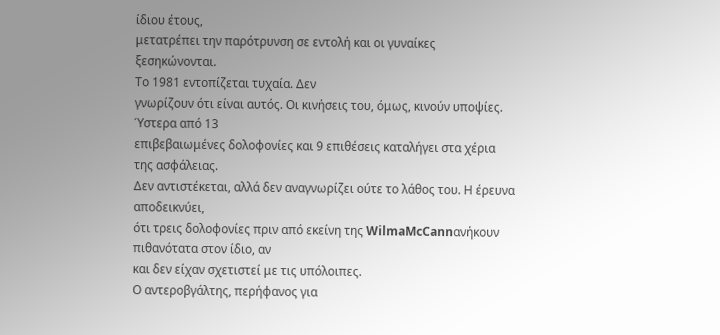ίδιου έτους,
μετατρέπει την παρότρυνση σε εντολή και οι γυναίκες ξεσηκώνονται.
Το 1981 εντοπίζεται τυχαία. Δεν
γνωρίζουν ότι είναι αυτός. Οι κινήσεις του, όμως, κινούν υποψίες. Ύστερα από 13
επιβεβαιωμένες δολοφονίες και 9 επιθέσεις καταλήγει στα χέρια της ασφάλειας.
Δεν αντιστέκεται, αλλά δεν αναγνωρίζει ούτε το λάθος του. Η έρευνα αποδεικνύει,
ότι τρεις δολοφονίες πριν από εκείνη της WilmaMcCannανήκουν πιθανότατα στον ίδιο, αν
και δεν είχαν σχετιστεί με τις υπόλοιπες.
Ο αντεροβγάλτης, περήφανος για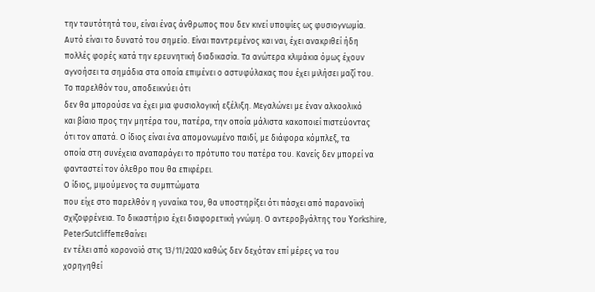την ταυτότητά του, είναι ένας άνθρωπος που δεν κινεί υποψίες ως φυσιογνωμία.
Αυτό είναι το δυνατό του σημείο. Είναι παντρεμένος και ναι, έχει ανακριθεί ήδη
πολλές φορές κατά την ερευνητική διαδικασία. Τα ανώτερα κλιμάκια όμως έχουν
αγνοήσει τα σημάδια στα οποία επιμένει ο αστυφύλακας που έχει μιλήσει μαζί του.
Το παρελθόν του, αποδεικνύει ότι
δεν θα μπορούσε να έχει μια φυσιολογική εξέλιξη. Μεγαλώνει με έναν αλκοολικό
και βίαιο προς την μητέρα του, πατέρα, την οποία μάλιστα κακοποιεί πιστεύοντας
ότι τον απατά. Ο ίδιος είναι ένα απομονωμένο παιδί, με διάφορα κόμπλεξ, τα
οποία στη συνέχεια αναπαράγει το πρότυπο του πατέρα του. Κανείς δεν μπορεί να
φανταστεί τον όλεθρο που θα επιφέρει.
Ο ίδιος, μιμούμενος τα συμπτώματα
που είχε στο παρελθόν η γυναίκα του, θα υποστηρίξει ότι πάσχει από παρανοϊκή
σχιζοφρένεια. Το δικαστήριο έχει διαφορετική γνώμη. Ο αντεροβγάλτης του Yorkshire, PeterSutcliffeπεθαίνει
εν τέλει από κορονοϊό στις 13/11/2020 καθώς δεν δεχόταν επί μέρες να του
χορηγηθεί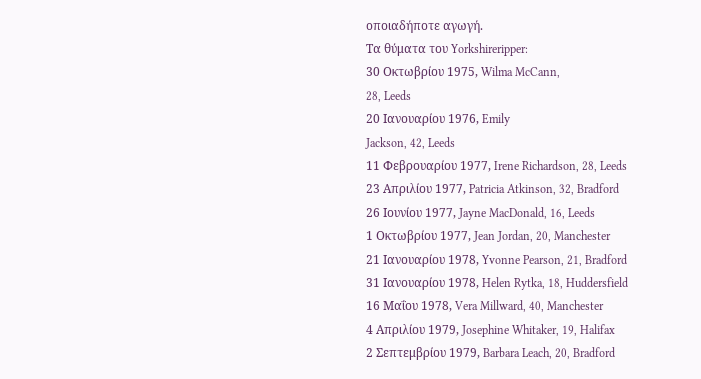οποιαδήποτε αγωγή.
Τα θύματα του Yorkshireripper:
30 Οκτωβρίου 1975, Wilma McCann,
28, Leeds
20 Ιανουαρίου 1976, Emily
Jackson, 42, Leeds
11 Φεβρουαρίου 1977, Irene Richardson, 28, Leeds
23 Απριλίου 1977, Patricia Atkinson, 32, Bradford
26 Ιουνίου 1977, Jayne MacDonald, 16, Leeds
1 Οκτωβρίου 1977, Jean Jordan, 20, Manchester
21 Ιανουαρίου 1978, Yvonne Pearson, 21, Bradford
31 Ιανουαρίου 1978, Helen Rytka, 18, Huddersfield
16 Μαΐου 1978, Vera Millward, 40, Manchester
4 Απριλίου 1979, Josephine Whitaker, 19, Halifax
2 Σεπτεμβρίου 1979, Barbara Leach, 20, Bradford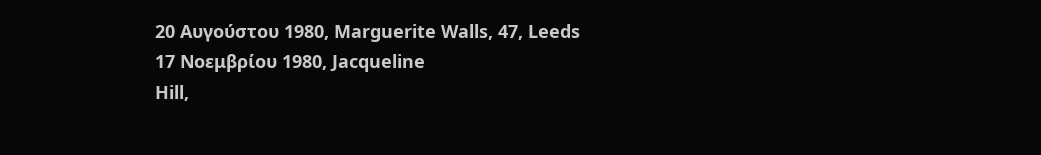20 Αυγούστου 1980, Marguerite Walls, 47, Leeds
17 Νοεμβρίου 1980, Jacqueline
Hill,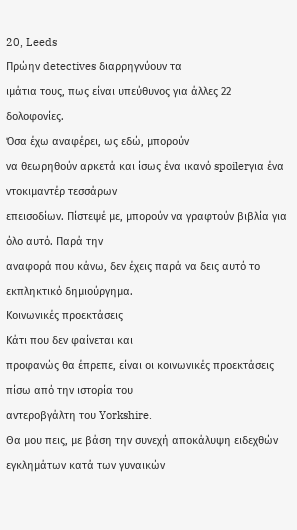20, Leeds
Πρώην detectives διαρρηγνύουν τα
ιμάτια τους, πως είναι υπεύθυνος για άλλες 22 δολοφονίες.
Όσα έχω αναφέρει, ως εδώ, μπορούν
να θεωρηθούν αρκετά και ίσως ένα ικανό spoilerγια ένα ντοκιμαντέρ τεσσάρων
επεισοδίων. Πίστεψέ με, μπορούν να γραφτούν βιβλία για όλο αυτό. Παρά την
αναφορά που κάνω, δεν έχεις παρά να δεις αυτό το εκπληκτικό δημιούργημα.
Κοινωνικές προεκτάσεις
Κάτι που δεν φαίνεται και
προφανώς θα έπρεπε, είναι οι κοινωνικές προεκτάσεις πίσω από την ιστορία του
αντεροβγάλτη του Yorkshire.
Θα μου πεις, με βάση την συνεχή αποκάλυψη ειδεχθών εγκλημάτων κατά των γυναικών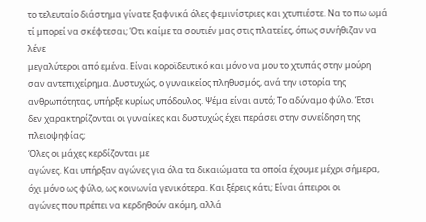το τελευταίο διάστημα γίνατε ξαφνικά όλες φεμινίστριες και χτυπιέστε. Να το πω ωμά τί μπορεί να σκέφτεσαι; Ότι καίμε τα σουτιέν μας στις πλατείες, όπως συνήθιζαν να λένε
μεγαλύτεροι από εμένα. Είναι κοροϊδευτικό και μόνο να μου το χτυπάς στην μούρη
σαν αντεπιχείρημα. Δυστυχώς, ο γυναικείος πληθυσμός, ανά την ιστορία της
ανθρωπότητας, υπήρξε κυρίως υπόδουλος. Ψέμα είναι αυτό; Το αδύναμο φύλο. Έτσι
δεν χαρακτηρίζονται οι γυναίκες και δυστυχώς έχει περάσει στην συνείδηση της
πλειοψηφίας;
Όλες οι μάχες κερδίζονται με
αγώνες. Και υπήρξαν αγώνες για όλα τα δικαιώματα τα οποία έχουμε μέχρι σήμερα,
όχι μόνο ως φύλο, ως κοινωνία γενικότερα. Και ξέρεις κάτι; Είναι άπειροι οι
αγώνες που πρέπει να κερδηθούν ακόμη, αλλά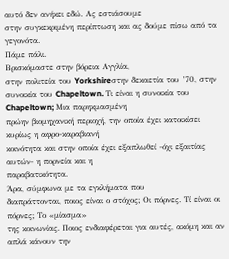αυτό δεν ανήκει εδώ. Ας εστιάσουμε
στην συγκεκριμένη περίπτωση και ας δούμε πίσω από τα γεγονότα.
Πάμε πάλι.
Βρισκόμαστε στην βόρεια Αγγλία,
στην πολιτεία του Yorkshireστην δεκαετία του ’70, στην συνοικία του Chapeltown. Τι είναι η συνοικία του Chapeltown; Μια παρηκμασμένη
πρώην βιομηχανική περιοχή, την οποία έχει κατοικίσει κυρίως η αφρο-καραβιανή
κοινότητα και στην οποία έχει εξαπλωθεί -όχι εξαιτίας αυτών- η πορνεία και η
παραβατικότητα.
Άρα, σύμφωνα με τα εγκλήματα που
διαπράττονται, ποιος είναι ο στόχος; Οι πόρνες. Τί είναι οι πόρνες; Το «μίασμα»
της κοινωνίας. Ποιος ενδιαφέρεται για αυτές, ακόμη και αν απλά κάνουν την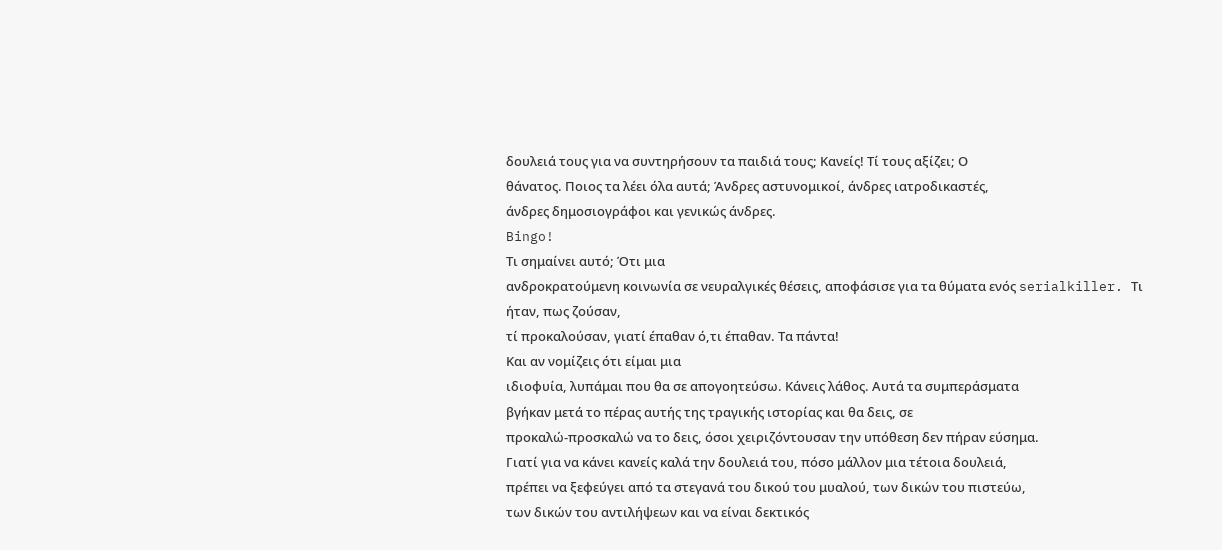δουλειά τους για να συντηρήσουν τα παιδιά τους; Κανείς! Τί τους αξίζει; Ο
θάνατος. Ποιος τα λέει όλα αυτά; Άνδρες αστυνομικοί, άνδρες ιατροδικαστές,
άνδρες δημοσιογράφοι και γενικώς άνδρες.
Bingo!
Τι σημαίνει αυτό; Ότι μια
ανδροκρατούμενη κοινωνία σε νευραλγικές θέσεις, αποφάσισε για τα θύματα ενός serialkiller. Τι ήταν, πως ζούσαν,
τί προκαλούσαν, γιατί έπαθαν ό,τι έπαθαν. Τα πάντα!
Και αν νομίζεις ότι είμαι μια
ιδιοφυία, λυπάμαι που θα σε απογοητεύσω. Κάνεις λάθος. Αυτά τα συμπεράσματα
βγήκαν μετά το πέρας αυτής της τραγικής ιστορίας και θα δεις, σε
προκαλώ-προσκαλώ να το δεις, όσοι χειριζόντουσαν την υπόθεση δεν πήραν εύσημα.
Γιατί για να κάνει κανείς καλά την δουλειά του, πόσο μάλλον μια τέτοια δουλειά,
πρέπει να ξεφεύγει από τα στεγανά του δικού του μυαλού, των δικών του πιστεύω,
των δικών του αντιλήψεων και να είναι δεκτικός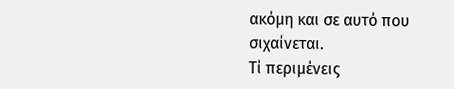ακόμη και σε αυτό που
σιχαίνεται.
Τί περιμένεις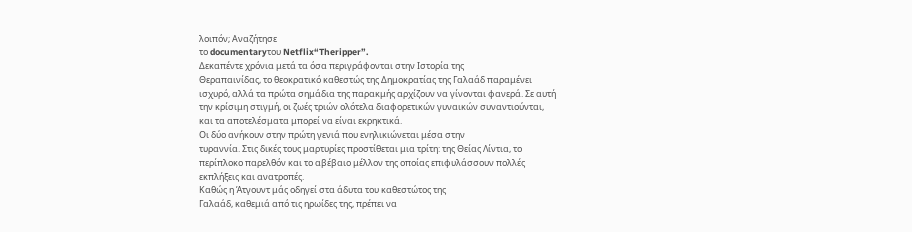λοιπόν; Αναζήτησε
το documentaryτου Netflix“Theripper”.
Δεκαπέντε χρόνια μετά τα όσα περιγράφονται στην Ιστορία της
Θεραπαινίδας, το θεοκρατικό καθεστώς της Δημοκρατίας της Γαλαάδ παραμένει
ισχυρό, αλλά τα πρώτα σημάδια της παρακμής αρχίζουν να γίνονται φανερά. Σε αυτή
την κρίσιμη στιγμή, οι ζωές τριών ολότελα διαφορετικών γυναικών συναντιούνται,
και τα αποτελέσματα μπορεί να είναι εκρηκτικά.
Οι δύο ανήκουν στην πρώτη γενιά που ενηλικιώνεται μέσα στην
τυραννία. Στις δικές τους μαρτυρίες προστίθεται μια τρίτη: της Θείας Λίντια, το
περίπλοκο παρελθόν και το αβέβαιο μέλλον της οποίας επιφυλάσσουν πολλές
εκπλήξεις και ανατροπές.
Καθώς η Άτγουντ μάς οδηγεί στα άδυτα του καθεστώτος της
Γαλαάδ, καθεμιά από τις ηρωίδες της, πρέπει να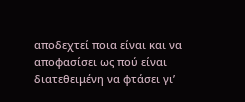αποδεχτεί ποια είναι και να
αποφασίσει ως πού είναι διατεθειμένη να φτάσει γι’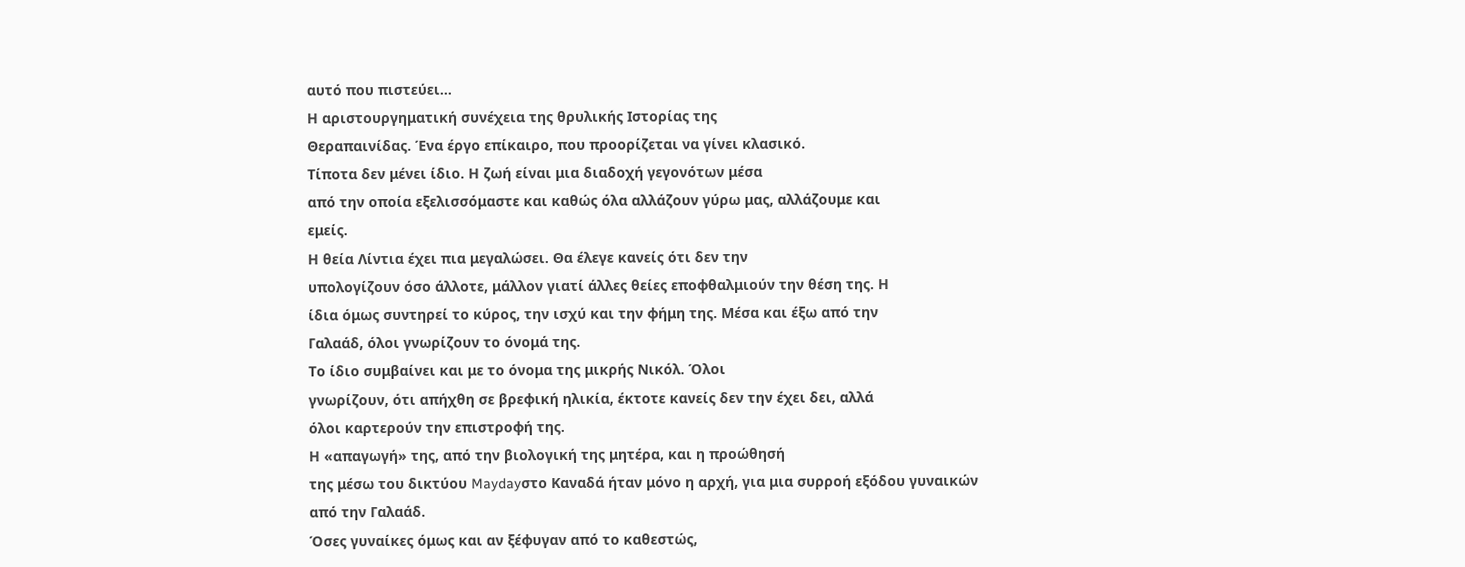αυτό που πιστεύει…
Η αριστουργηματική συνέχεια της θρυλικής Ιστορίας της
Θεραπαινίδας. Ένα έργο επίκαιρο, που προορίζεται να γίνει κλασικό.
Τίποτα δεν μένει ίδιο. Η ζωή είναι μια διαδοχή γεγονότων μέσα
από την οποία εξελισσόμαστε και καθώς όλα αλλάζουν γύρω μας, αλλάζουμε και
εμείς.
Η θεία Λίντια έχει πια μεγαλώσει. Θα έλεγε κανείς ότι δεν την
υπολογίζουν όσο άλλοτε, μάλλον γιατί άλλες θείες εποφθαλμιούν την θέση της. Η
ίδια όμως συντηρεί το κύρος, την ισχύ και την φήμη της. Μέσα και έξω από την
Γαλαάδ, όλοι γνωρίζουν το όνομά της.
Το ίδιο συμβαίνει και με το όνομα της μικρής Νικόλ. Όλοι
γνωρίζουν, ότι απήχθη σε βρεφική ηλικία, έκτοτε κανείς δεν την έχει δει, αλλά
όλοι καρτερούν την επιστροφή της.
Η «απαγωγή» της, από την βιολογική της μητέρα, και η προώθησή
της μέσω του δικτύου Maydayστο Καναδά ήταν μόνο η αρχή, για μια συρροή εξόδου γυναικών
από την Γαλαάδ.
Όσες γυναίκες όμως και αν ξέφυγαν από το καθεστώς,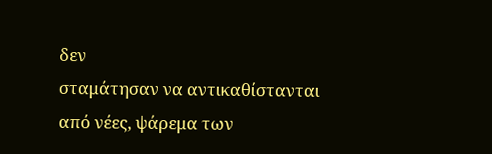δεν
σταμάτησαν να αντικαθίστανται από νέες, ψάρεμα των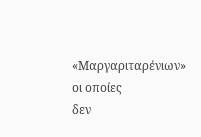«Μαργαριταρένιων» οι οποίες
δεν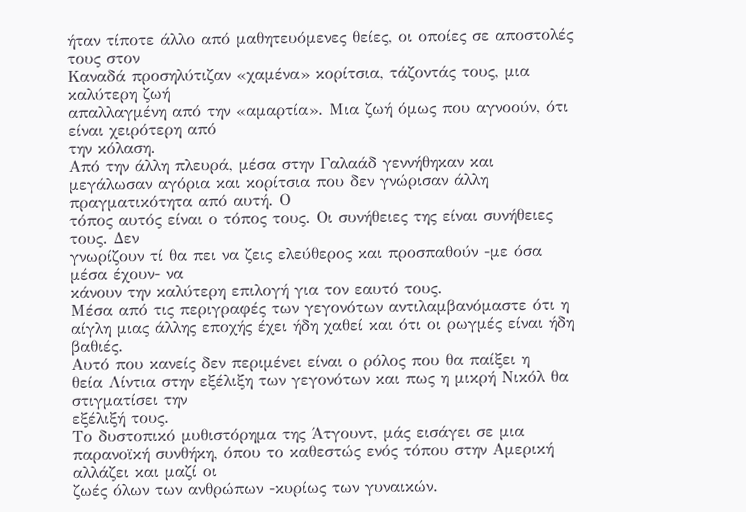ήταν τίποτε άλλο από μαθητευόμενες θείες, οι οποίες σε αποστολές τους στον
Καναδά προσηλύτιζαν «χαμένα» κορίτσια, τάζοντάς τους, μια καλύτερη ζωή
απαλλαγμένη από την «αμαρτία». Μια ζωή όμως που αγνοούν, ότι είναι χειρότερη από
την κόλαση.
Από την άλλη πλευρά, μέσα στην Γαλαάδ γεννήθηκαν και
μεγάλωσαν αγόρια και κορίτσια που δεν γνώρισαν άλλη πραγματικότητα από αυτή. Ο
τόπος αυτός είναι ο τόπος τους. Οι συνήθειες της είναι συνήθειες τους. Δεν
γνωρίζουν τί θα πει να ζεις ελεύθερος και προσπαθούν -με όσα μέσα έχουν- να
κάνουν την καλύτερη επιλογή για τον εαυτό τους.
Μέσα από τις περιγραφές των γεγονότων αντιλαμβανόμαστε ότι η
αίγλη μιας άλλης εποχής έχει ήδη χαθεί και ότι οι ρωγμές είναι ήδη βαθιές.
Αυτό που κανείς δεν περιμένει είναι ο ρόλος που θα παίξει η
θεία Λίντια στην εξέλιξη των γεγονότων και πως η μικρή Νικόλ θα στιγματίσει την
εξέλιξή τους.
Το δυστοπικό μυθιστόρημα της Άτγουντ, μάς εισάγει σε μια
παρανοϊκή συνθήκη, όπου το καθεστώς ενός τόπου στην Αμερική αλλάζει και μαζί οι
ζωές όλων των ανθρώπων -κυρίως των γυναικών.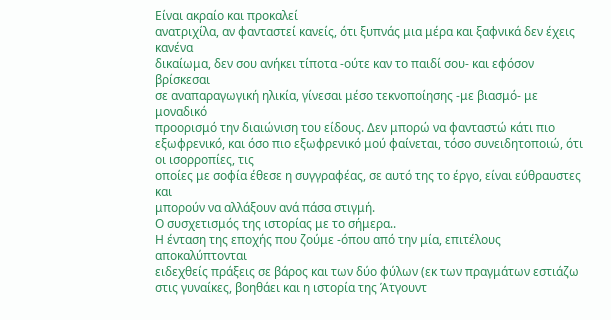Είναι ακραίο και προκαλεί
ανατριχίλα, αν φανταστεί κανείς, ότι ξυπνάς μια μέρα και ξαφνικά δεν έχεις κανένα
δικαίωμα, δεν σου ανήκει τίποτα -ούτε καν το παιδί σου- και εφόσον βρίσκεσαι
σε αναπαραγωγική ηλικία, γίνεσαι μέσο τεκνοποίησης -με βιασμό- με μοναδικό
προορισμό την διαιώνιση του είδους. Δεν μπορώ να φανταστώ κάτι πιο εξωφρενικό, και όσο πιο εξωφρενικό μού φαίνεται, τόσο συνειδητοποιώ, ότι οι ισορροπίες, τις
οποίες με σοφία έθεσε η συγγραφέας, σε αυτό της το έργο, είναι εύθραυστες και
μπορούν να αλλάξουν ανά πάσα στιγμή.
Ο συσχετισμός της ιστορίας με το σήμερα..
Η ένταση της εποχής που ζούμε -όπου από την μία, επιτέλους αποκαλύπτονται
ειδεχθείς πράξεις σε βάρος και των δύο φύλων (εκ των πραγμάτων εστιάζω στις γυναίκες, βοηθάει και η ιστορία της Άτγουντ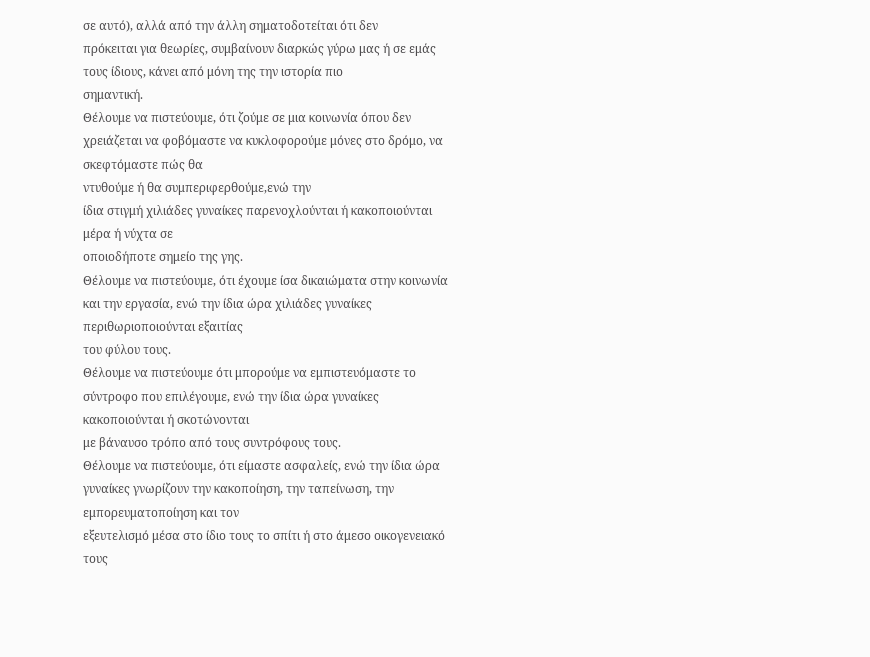σε αυτό), αλλά από την άλλη σηματοδοτείται ότι δεν
πρόκειται για θεωρίες, συμβαίνουν διαρκώς γύρω μας ή σε εμάς τους ίδιους, κάνει από μόνη της την ιστορία πιο
σημαντική.
Θέλουμε να πιστεύουμε, ότι ζούμε σε μια κοινωνία όπου δεν
χρειάζεται να φοβόμαστε να κυκλοφορούμε μόνες στο δρόμο, να σκεφτόμαστε πώς θα
ντυθούμε ή θα συμπεριφερθούμε,ενώ την
ίδια στιγμή χιλιάδες γυναίκες παρενοχλούνται ή κακοποιούνται μέρα ή νύχτα σε
οποιοδήποτε σημείο της γης.
Θέλουμε να πιστεύουμε, ότι έχουμε ίσα δικαιώματα στην κοινωνία
και την εργασία, ενώ την ίδια ώρα χιλιάδες γυναίκες περιθωριοποιούνται εξαιτίας
του φύλου τους.
Θέλουμε να πιστεύουμε ότι μπορούμε να εμπιστευόμαστε το
σύντροφο που επιλέγουμε, ενώ την ίδια ώρα γυναίκες κακοποιούνται ή σκοτώνονται
με βάναυσο τρόπο από τους συντρόφους τους.
Θέλουμε να πιστεύουμε, ότι είμαστε ασφαλείς, ενώ την ίδια ώρα γυναίκες γνωρίζουν την κακοποίηση, την ταπείνωση, την εμπορευματοποίηση και τον
εξευτελισμό μέσα στο ίδιο τους το σπίτι ή στο άμεσο οικογενειακό τους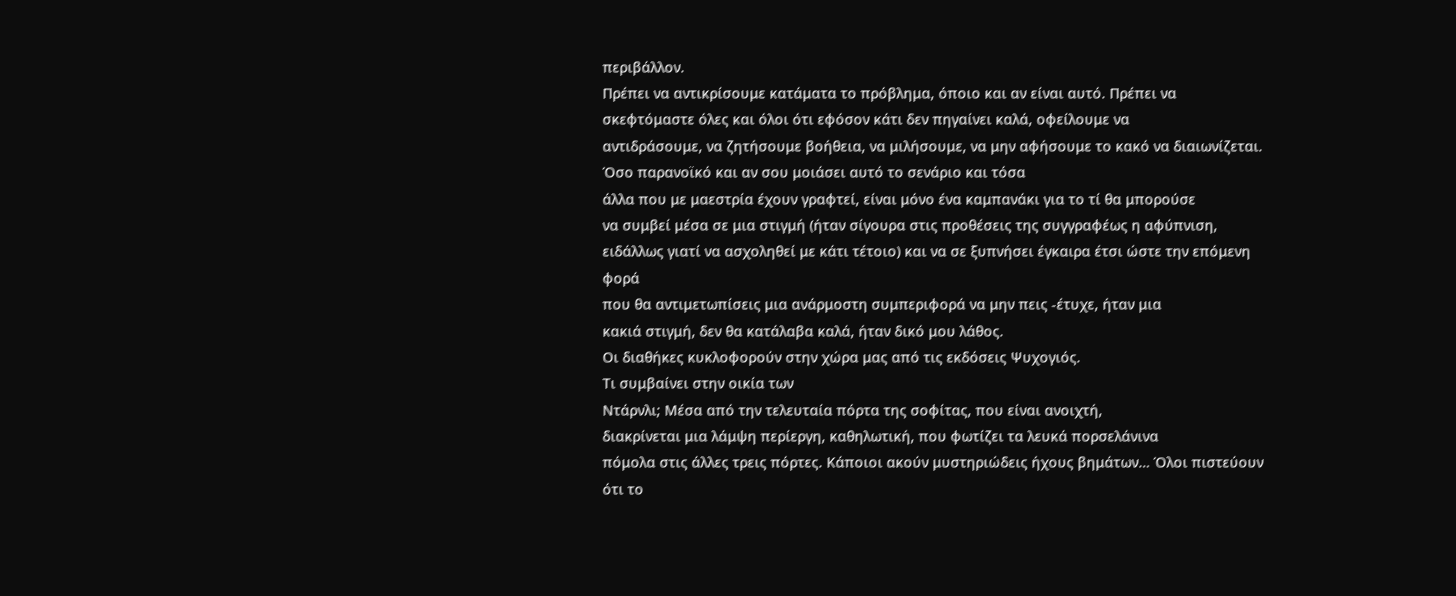περιβάλλον.
Πρέπει να αντικρίσουμε κατάματα το πρόβλημα, όποιο και αν είναι αυτό. Πρέπει να
σκεφτόμαστε όλες και όλοι ότι εφόσον κάτι δεν πηγαίνει καλά, οφείλουμε να
αντιδράσουμε, να ζητήσουμε βοήθεια, να μιλήσουμε, να μην αφήσουμε το κακό να διαιωνίζεται.
Όσο παρανοϊκό και αν σου μοιάσει αυτό το σενάριο και τόσα
άλλα που με μαεστρία έχουν γραφτεί, είναι μόνο ένα καμπανάκι για το τί θα μπορούσε
να συμβεί μέσα σε μια στιγμή (ήταν σίγουρα στις προθέσεις της συγγραφέως η αφύπνιση, ειδάλλως γιατί να ασχοληθεί με κάτι τέτοιο) και να σε ξυπνήσει έγκαιρα έτσι ώστε την επόμενη φορά
που θα αντιμετωπίσεις μια ανάρμοστη συμπεριφορά να μην πεις -έτυχε, ήταν μια
κακιά στιγμή, δεν θα κατάλαβα καλά, ήταν δικό μου λάθος.
Οι διαθήκες κυκλοφορούν στην χώρα μας από τις εκδόσεις Ψυχογιός.
Τι συμβαίνει στην οικία των
Ντάρνλι; Μέσα από την τελευταία πόρτα της σοφίτας, που είναι ανοιχτή,
διακρίνεται μια λάμψη περίεργη, καθηλωτική, που φωτίζει τα λευκά πορσελάνινα
πόμολα στις άλλες τρεις πόρτες. Κάποιοι ακούν μυστηριώδεις ήχους βημάτων… Όλοι πιστεύουν
ότι το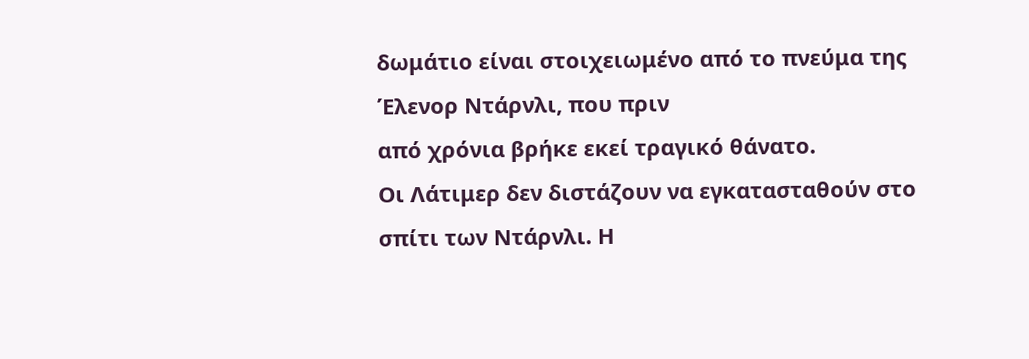δωμάτιο είναι στοιχειωμένο από το πνεύμα της Έλενορ Ντάρνλι, που πριν
από χρόνια βρήκε εκεί τραγικό θάνατο.
Οι Λάτιμερ δεν διστάζουν να εγκατασταθούν στο
σπίτι των Ντάρνλι. Η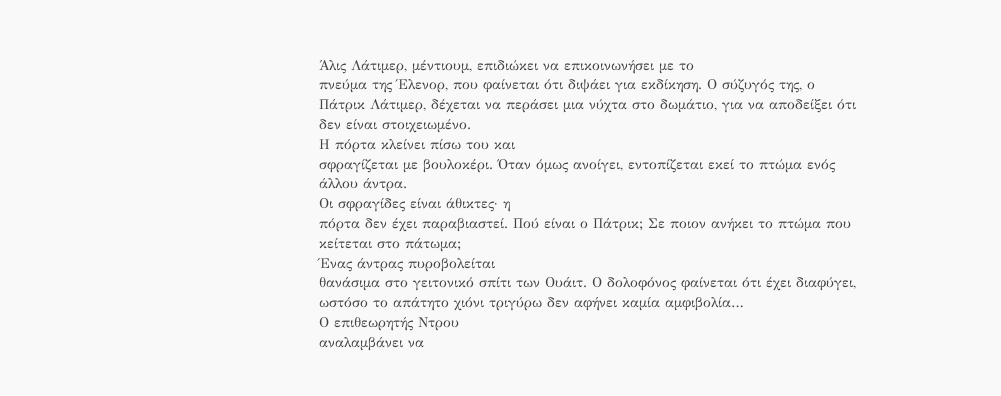Άλις Λάτιμερ, μέντιουμ, επιδιώκει να επικοινωνήσει με το
πνεύμα της Έλενορ, που φαίνεται ότι διψάει για εκδίκηση. Ο σύζυγός της, ο
Πάτρικ Λάτιμερ, δέχεται να περάσει μια νύχτα στο δωμάτιο, για να αποδείξει ότι
δεν είναι στοιχειωμένο.
Η πόρτα κλείνει πίσω του και
σφραγίζεται με βουλοκέρι. Όταν όμως ανοίγει, εντοπίζεται εκεί το πτώμα ενός
άλλου άντρα.
Οι σφραγίδες είναι άθικτες· η
πόρτα δεν έχει παραβιαστεί. Πού είναι ο Πάτρικ; Σε ποιον ανήκει το πτώμα που
κείτεται στο πάτωμα;
Ένας άντρας πυροβολείται
θανάσιμα στο γειτονικό σπίτι των Ουάιτ. Ο δολοφόνος φαίνεται ότι έχει διαφύγει,
ωστόσο το απάτητο χιόνι τριγύρω δεν αφήνει καμία αμφιβολία…
Ο επιθεωρητής Ντρου
αναλαμβάνει να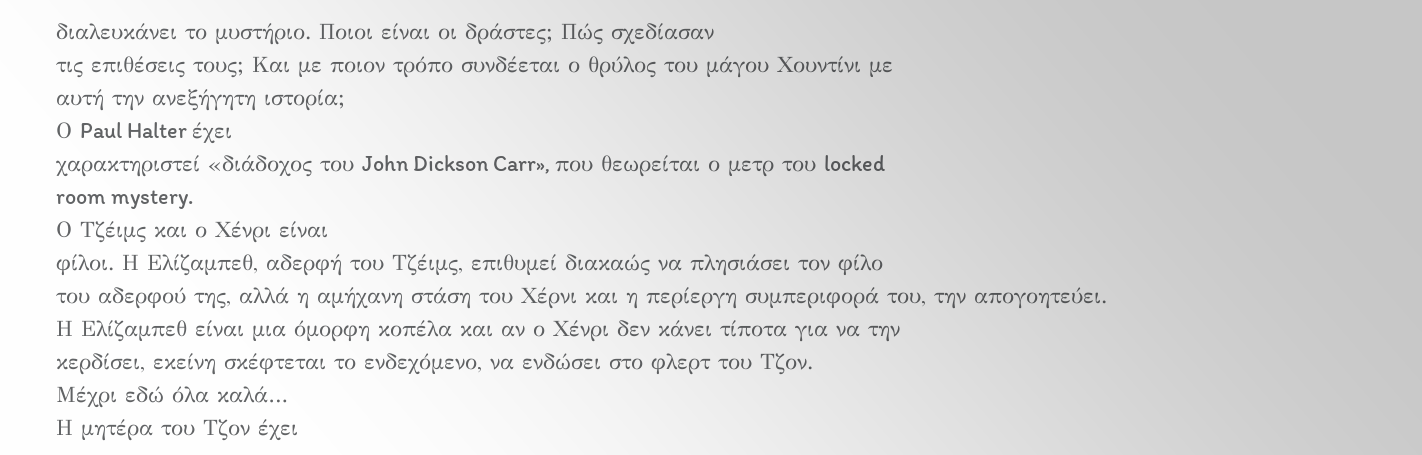διαλευκάνει το μυστήριο. Ποιοι είναι οι δράστες; Πώς σχεδίασαν
τις επιθέσεις τους; Και με ποιον τρόπο συνδέεται ο θρύλος του μάγου Χουντίνι με
αυτή την ανεξήγητη ιστορία;
Ο Paul Halter έχει
χαρακτηριστεί «διάδοχος του John Dickson Carr», που θεωρείται ο μετρ του locked
room mystery.
Ο Τζέιμς και ο Χένρι είναι
φίλοι. Η Ελίζαμπεθ, αδερφή του Τζέιμς, επιθυμεί διακαώς να πλησιάσει τον φίλο
του αδερφού της, αλλά η αμήχανη στάση του Χέρνι και η περίεργη συμπεριφορά του, την απογοητεύει.
Η Ελίζαμπεθ είναι μια όμορφη κοπέλα και αν ο Χένρι δεν κάνει τίποτα για να την
κερδίσει, εκείνη σκέφτεται το ενδεχόμενο, να ενδώσει στο φλερτ του Τζον.
Μέχρι εδώ όλα καλά…
Η μητέρα του Τζον έχει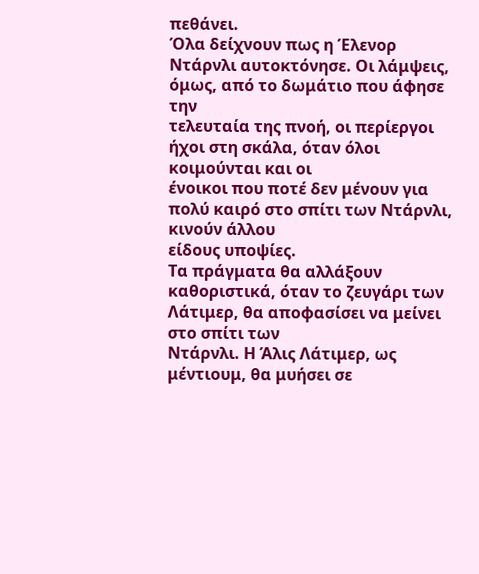πεθάνει.
Όλα δείχνουν πως η Έλενορ Ντάρνλι αυτοκτόνησε. Οι λάμψεις, όμως, από το δωμάτιο που άφησε την
τελευταία της πνοή, οι περίεργοι ήχοι στη σκάλα, όταν όλοι κοιμούνται και οι
ένοικοι που ποτέ δεν μένουν για πολύ καιρό στο σπίτι των Ντάρνλι, κινούν άλλου
είδους υποψίες.
Τα πράγματα θα αλλάξουν
καθοριστικά, όταν το ζευγάρι των Λάτιμερ, θα αποφασίσει να μείνει στο σπίτι των
Ντάρνλι. Η Άλις Λάτιμερ, ως μέντιουμ, θα μυήσει σε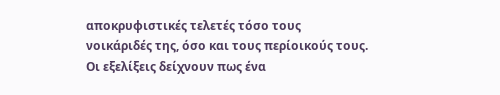αποκρυφιστικές τελετές τόσο τους
νοικάριδές της, όσο και τους περίοικούς τους.
Οι εξελίξεις δείχνουν πως ένα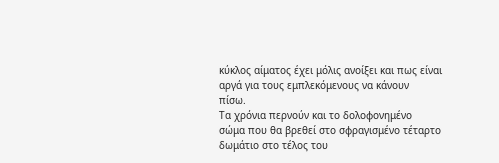κύκλος αίματος έχει μόλις ανοίξει και πως είναι αργά για τους εμπλεκόμενους να κάνουν
πίσω.
Τα χρόνια περνούν και το δολοφονημένο
σώμα που θα βρεθεί στο σφραγισμένο τέταρτο δωμάτιο στο τέλος του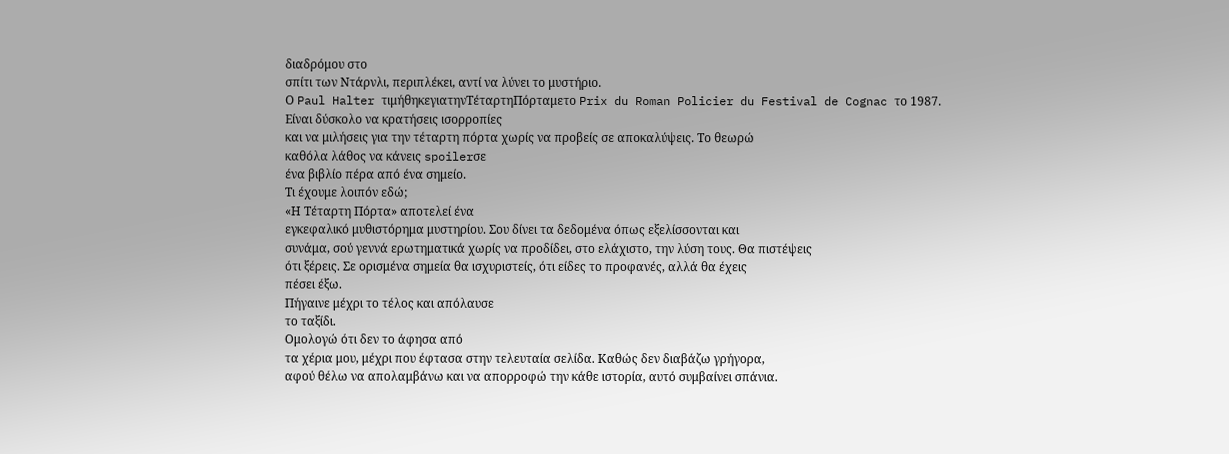διαδρόμου στο
σπίτι των Ντάρνλι, περιπλέκει, αντί να λύνει το μυστήριο.
Ο Paul Halter τιμήθηκεγιατηνΤέταρτηΠόρταμετο Prix du Roman Policier du Festival de Cognac το 1987.
Είναι δύσκολο να κρατήσεις ισορροπίες
και να μιλήσεις για την τέταρτη πόρτα χωρίς να προβείς σε αποκαλύψεις. Το θεωρώ
καθόλα λάθος να κάνεις spoilerσε
ένα βιβλίο πέρα από ένα σημείο.
Τι έχουμε λοιπόν εδώ;
«Η Τέταρτη Πόρτα» αποτελεί ένα
εγκεφαλικό μυθιστόρημα μυστηρίου. Σου δίνει τα δεδομένα όπως εξελίσσονται και
συνάμα, σού γεννά ερωτηματικά χωρίς να προδίδει, στο ελάχιστο, την λύση τους. Θα πιστέψεις
ότι ξέρεις. Σε ορισμένα σημεία θα ισχυριστείς, ότι είδες το προφανές, αλλά θα έχεις
πέσει έξω.
Πήγαινε μέχρι το τέλος και απόλαυσε
το ταξίδι.
Ομολογώ ότι δεν το άφησα από
τα χέρια μου, μέχρι που έφτασα στην τελευταία σελίδα. Καθώς δεν διαβάζω γρήγορα,
αφού θέλω να απολαμβάνω και να απορροφώ την κάθε ιστορία, αυτό συμβαίνει σπάνια.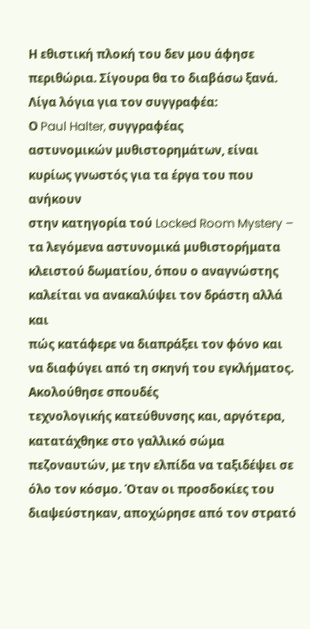Η εθιστική πλοκή του δεν μου άφησε περιθώρια. Σίγουρα θα το διαβάσω ξανά.
Λίγα λόγια για τον συγγραφέα:
Ο Paul Halter, συγγραφέας
αστυνομικών μυθιστορημάτων, είναι κυρίως γνωστός για τα έργα του που ανήκουν
στην κατηγορία τού Locked Room Mystery – τα λεγόμενα αστυνομικά μυθιστορήματα
κλειστού δωματίου, όπου ο αναγνώστης καλείται να ανακαλύψει τον δράστη αλλά και
πώς κατάφερε να διαπράξει τον φόνο και να διαφύγει από τη σκηνή του εγκλήματος.
Ακολούθησε σπουδές
τεχνολογικής κατεύθυνσης και, αργότερα, κατατάχθηκε στο γαλλικό σώμα
πεζοναυτών, με την ελπίδα να ταξιδέψει σε όλο τον κόσμο. Όταν οι προσδοκίες του
διαψεύστηκαν, αποχώρησε από τον στρατό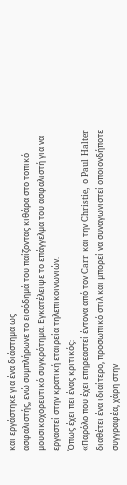και εργάστηκε για ένα διάστημα ως
ασφαλιστής, ενώ συμπλήρωνε το εισόδημά του παίζοντας κιθάρα στο τοπικό
μουσικοχορευτικό συγκρότημα. Εγκατέλειψε το επάγγελμα του ασφαλιστή για να
εργαστεί στην κρατική εταιρεία τηλεπικοινωνιών.
Όπως έχει πει ένας κριτικός:
«Παρόλο που έχει επηρεαστεί έντονα από τον Carr και την Christie, ο Paul Halter
διαθέτει ένα ιδιαίτερο, προσωπικό στιλ και μπορεί να συναγωνιστεί οποιονδήποτε
συγγραφέα, χάρη στην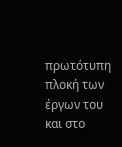πρωτότυπη πλοκή των έργων του και στο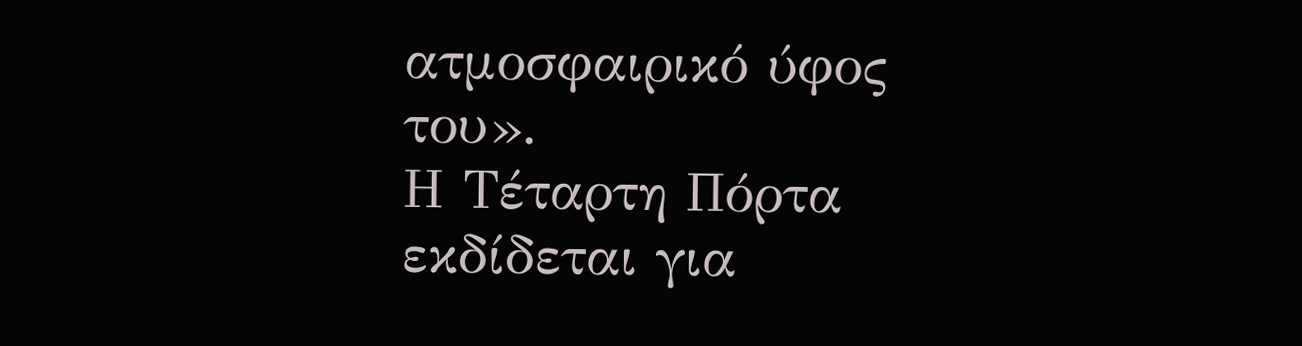ατμοσφαιρικό ύφος
του».
Η Τέταρτη Πόρτα εκδίδεται για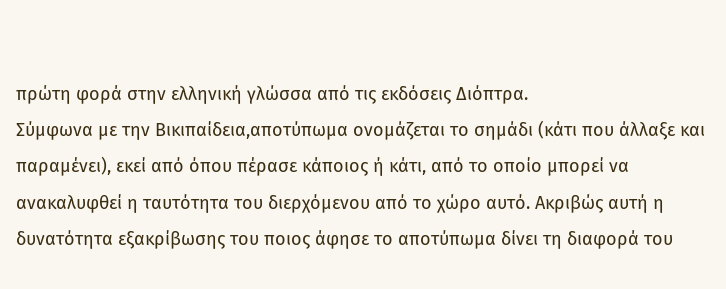πρώτη φορά στην ελληνική γλώσσα από τις εκδόσεις Διόπτρα.
Σύμφωνα με την Βικιπαίδεια,αποτύπωμα ονομάζεται το σημάδι (κάτι που άλλαξε και παραμένει), εκεί από όπου πέρασε κάποιος ή κάτι, από το οποίο μπορεί να ανακαλυφθεί η ταυτότητα του διερχόμενου από το χώρο αυτό. Ακριβώς αυτή η δυνατότητα εξακρίβωσης του ποιος άφησε το αποτύπωμα δίνει τη διαφορά του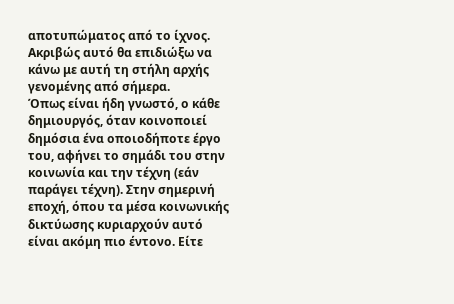αποτυπώματος από το ίχνος.
Ακριβώς αυτό θα επιδιώξω να κάνω με αυτή τη στήλη αρχής γενομένης από σήμερα.
Όπως είναι ήδη γνωστό, ο κάθε δημιουργός, όταν κοινοποιεί δημόσια ένα οποιοδήποτε έργο του, αφήνει το σημάδι του στην κοινωνία και την τέχνη (εάν παράγει τέχνη). Στην σημερινή εποχή, όπου τα μέσα κοινωνικής δικτύωσης κυριαρχούν αυτό είναι ακόμη πιο έντονο. Είτε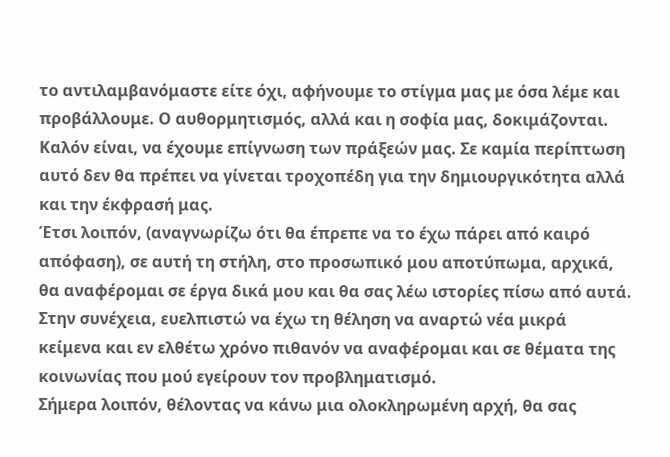το αντιλαμβανόμαστε είτε όχι, αφήνουμε το στίγμα μας με όσα λέμε και προβάλλουμε. Ο αυθορμητισμός, αλλά και η σοφία μας, δοκιμάζονται. Καλόν είναι, να έχουμε επίγνωση των πράξεών μας. Σε καμία περίπτωση αυτό δεν θα πρέπει να γίνεται τροχοπέδη για την δημιουργικότητα αλλά και την έκφρασή μας.
Έτσι λοιπόν, (αναγνωρίζω ότι θα έπρεπε να το έχω πάρει από καιρό απόφαση), σε αυτή τη στήλη, στο προσωπικό μου αποτύπωμα, αρχικά, θα αναφέρομαι σε έργα δικά μου και θα σας λέω ιστορίες πίσω από αυτά. Στην συνέχεια, ευελπιστώ να έχω τη θέληση να αναρτώ νέα μικρά κείμενα και εν ελθέτω χρόνο πιθανόν να αναφέρομαι και σε θέματα της κοινωνίας που μού εγείρουν τον προβληματισμό.
Σήμερα λοιπόν, θέλοντας να κάνω μια ολοκληρωμένη αρχή, θα σας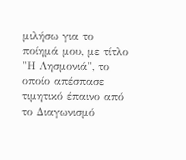μιλήσω για το ποίημά μου, με τίτλο "Η Λησμονιά", το οποίο απέσπασε τιμητικό έπαινο από το Διαγωνισμό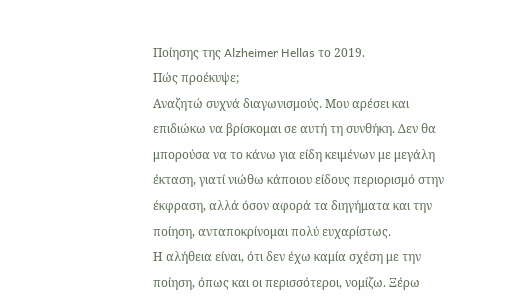Ποίησης της Alzheimer Hellas το 2019.
Πώς προέκυψε;
Αναζητώ συχνά διαγωνισμούς. Μου αρέσει και επιδιώκω να βρίσκομαι σε αυτή τη συνθήκη. Δεν θα μπορούσα να το κάνω για είδη κειμένων με μεγάλη έκταση, γιατί νιώθω κάποιου είδους περιορισμό στην έκφραση, αλλά όσον αφορά τα διηγήματα και την ποίηση, ανταποκρίνομαι πολύ ευχαρίστως.
Η αλήθεια είναι, ότι δεν έχω καμία σχέση με την ποίηση, όπως και οι περισσότεροι, νομίζω. Ξέρω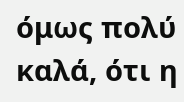όμως πολύ καλά, ότι η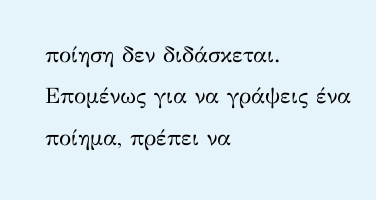ποίηση δεν διδάσκεται. Επομένως για να γράψεις ένα ποίημα, πρέπει να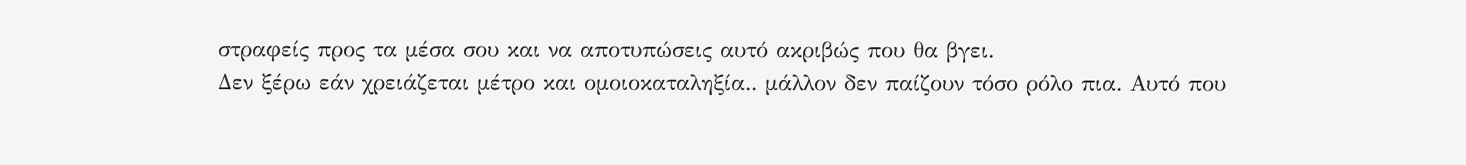στραφείς προς τα μέσα σου και να αποτυπώσεις αυτό ακριβώς που θα βγει.
Δεν ξέρω εάν χρειάζεται μέτρο και ομοιοκαταληξία.. μάλλον δεν παίζουν τόσο ρόλο πια. Αυτό που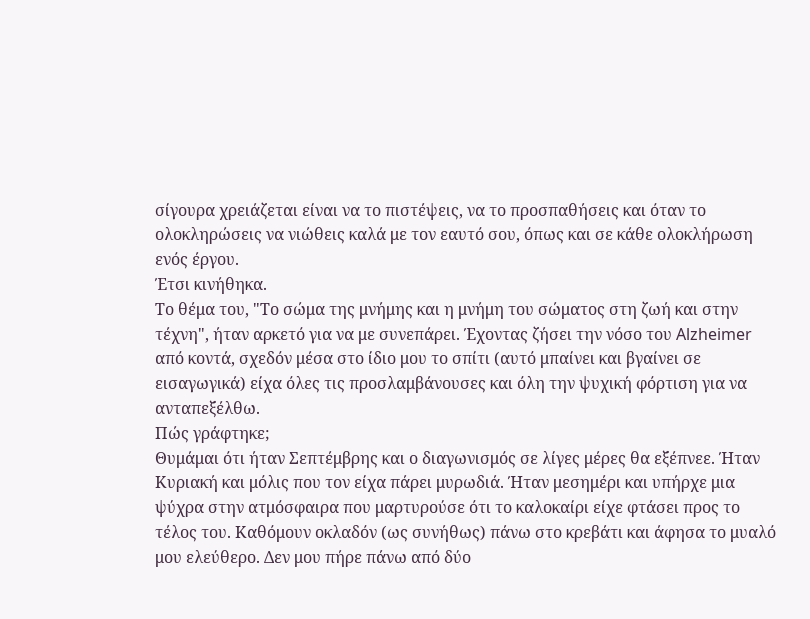σίγουρα χρειάζεται είναι να το πιστέψεις, να το προσπαθήσεις και όταν το ολοκληρώσεις να νιώθεις καλά με τον εαυτό σου, όπως και σε κάθε ολοκλήρωση ενός έργου.
Έτσι κινήθηκα.
Το θέμα του, "Το σώμα της μνήμης και η μνήμη του σώματος στη ζωή και στην τέχνη", ήταν αρκετό για να με συνεπάρει. Έχοντας ζήσει την νόσο του Alzheimer από κοντά, σχεδόν μέσα στο ίδιο μου το σπίτι (αυτό μπαίνει και βγαίνει σε εισαγωγικά) είχα όλες τις προσλαμβάνουσες και όλη την ψυχική φόρτιση για να ανταπεξέλθω.
Πώς γράφτηκε;
Θυμάμαι ότι ήταν Σεπτέμβρης και ο διαγωνισμός σε λίγες μέρες θα εξέπνεε. Ήταν Κυριακή και μόλις που τον είχα πάρει μυρωδιά. Ήταν μεσημέρι και υπήρχε μια ψύχρα στην ατμόσφαιρα που μαρτυρούσε ότι το καλοκαίρι είχε φτάσει προς το τέλος του. Καθόμουν οκλαδόν (ως συνήθως) πάνω στο κρεβάτι και άφησα το μυαλό μου ελεύθερο. Δεν μου πήρε πάνω από δύο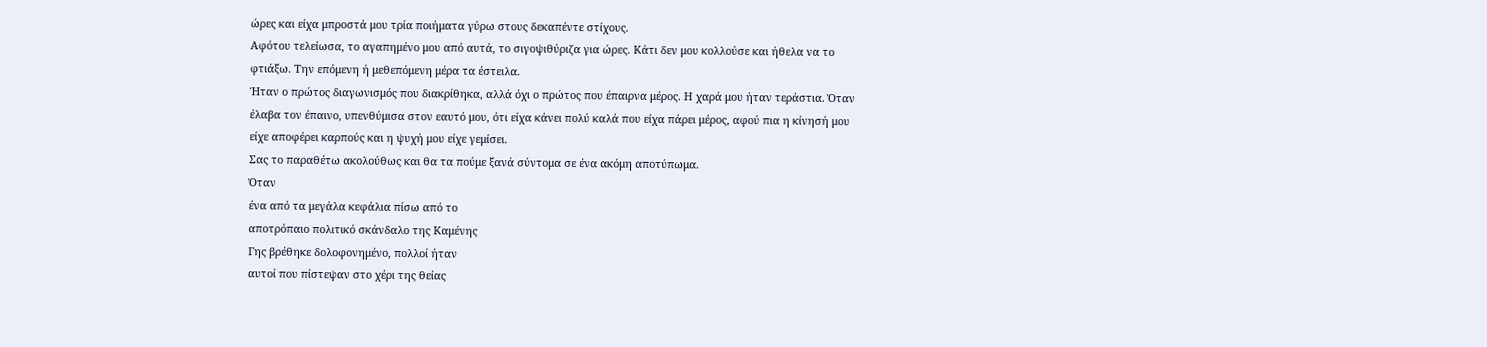ώρες και είχα μπροστά μου τρία ποιήματα γύρω στους δεκαπέντε στίχους.
Αφότου τελείωσα, το αγαπημένο μου από αυτά, το σιγοψιθύριζα για ώρες. Κάτι δεν μου κολλούσε και ήθελα να το φτιάξω. Την επόμενη ή μεθεπόμενη μέρα τα έστειλα.
Ήταν ο πρώτος διαγωνισμός που διακρίθηκα, αλλά όχι ο πρώτος που έπαιρνα μέρος. Η χαρά μου ήταν τεράστια. Όταν έλαβα τον έπαινο, υπενθύμισα στον εαυτό μου, ότι είχα κάνει πολύ καλά που είχα πάρει μέρος, αφού πια η κίνησή μου είχε αποφέρει καρπούς και η ψυχή μου είχε γεμίσει.
Σας το παραθέτω ακολούθως και θα τα πούμε ξανά σύντομα σε ένα ακόμη αποτύπωμα.
Όταν
ένα από τα μεγάλα κεφάλια πίσω από το
αποτρόπαιο πολιτικό σκάνδαλο της Καμένης
Γης βρέθηκε δολοφονημένο, πολλοί ήταν
αυτοί που πίστεψαν στο χέρι της θείας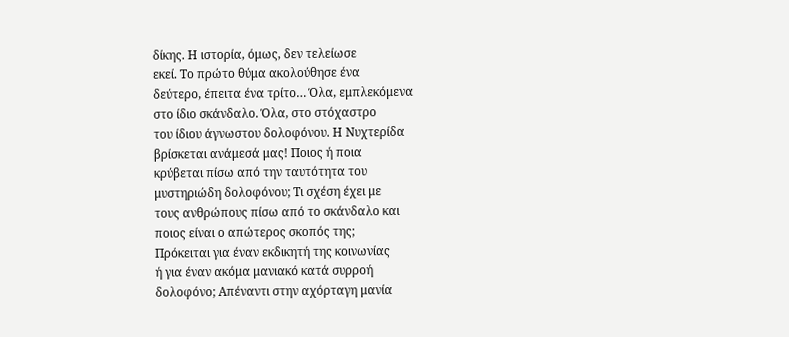δίκης. Η ιστορία, όμως, δεν τελείωσε
εκεί. Το πρώτο θύμα ακολούθησε ένα
δεύτερο, έπειτα ένα τρίτο… Όλα, εμπλεκόμενα
στο ίδιο σκάνδαλο. Όλα, στο στόχαστρο
του ίδιου άγνωστου δολοφόνου. Η Νυχτερίδα
βρίσκεται ανάμεσά μας! Ποιος ή ποια
κρύβεται πίσω από την ταυτότητα του
μυστηριώδη δολοφόνου; Τι σχέση έχει με
τους ανθρώπους πίσω από το σκάνδαλο και
ποιος είναι ο απώτερος σκοπός της;
Πρόκειται για έναν εκδικητή της κοινωνίας
ή για έναν ακόμα μανιακό κατά συρροή
δολοφόνο; Απέναντι στην αχόρταγη μανία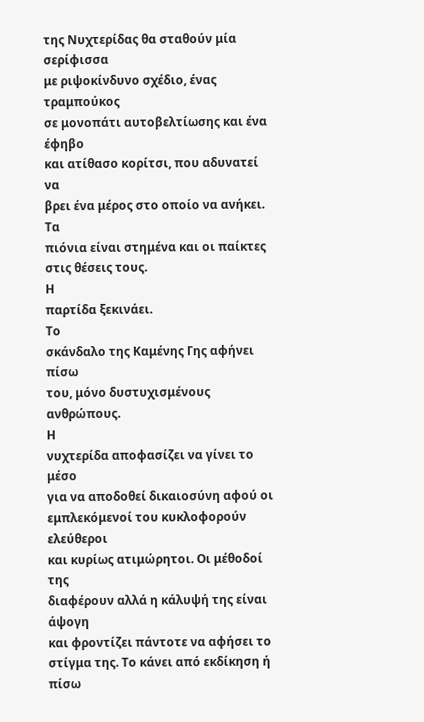της Νυχτερίδας θα σταθούν μία σερίφισσα
με ριψοκίνδυνο σχέδιο, ένας τραμπούκος
σε μονοπάτι αυτοβελτίωσης και ένα έφηβο
και ατίθασο κορίτσι, που αδυνατεί να
βρει ένα μέρος στο οποίο να ανήκει. Τα
πιόνια είναι στημένα και οι παίκτες
στις θέσεις τους.
Η
παρτίδα ξεκινάει.
Το
σκάνδαλο της Καμένης Γης αφήνει πίσω
του, μόνο δυστυχισμένους ανθρώπους.
Η
νυχτερίδα αποφασίζει να γίνει το μέσο
για να αποδοθεί δικαιοσύνη αφού οι
εμπλεκόμενοί του κυκλοφορούν ελεύθεροι
και κυρίως ατιμώρητοι. Οι μέθοδοί της
διαφέρουν αλλά η κάλυψή της είναι άψογη
και φροντίζει πάντοτε να αφήσει το
στίγμα της. Το κάνει από εκδίκηση ή πίσω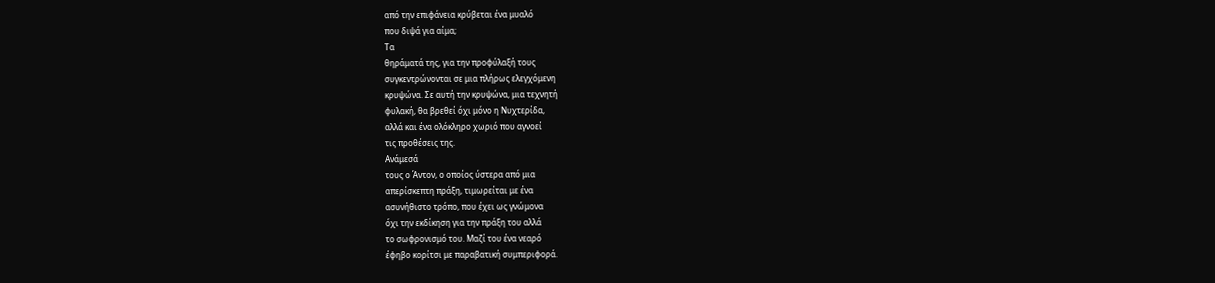από την επιφάνεια κρύβεται ένα μυαλό
που διψά για αίμα;
Τα
θηράματά της, για την προφύλαξή τους
συγκεντρώνονται σε μια πλήρως ελεγχόμενη
κρυψώνα. Σε αυτή την κρυψώνα, μια τεχνητή
φυλακή, θα βρεθεί όχι μόνο η Νυχτερίδα,
αλλά και ένα ολόκληρο χωριό που αγνοεί
τις προθέσεις της.
Ανάμεσά
τους ο Άντον, ο οποίος ύστερα από μια
απερίσκεπτη πράξη, τιμωρείται με ένα
ασυνήθιστο τρόπο, που έχει ως γνώμονα
όχι την εκδίκηση για την πράξη του αλλά
το σωφρονισμό του. Μαζί του ένα νεαρό
έφηβο κορίτσι με παραβατική συμπεριφορά.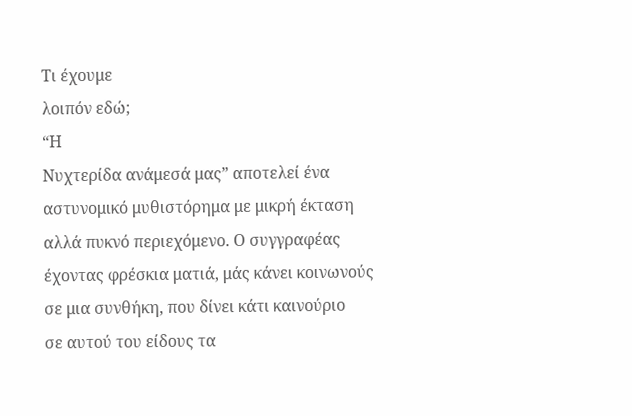Τι έχουμε
λοιπόν εδώ;
“Η
Νυχτερίδα ανάμεσά μας” αποτελεί ένα
αστυνομικό μυθιστόρημα με μικρή έκταση
αλλά πυκνό περιεχόμενο. Ο συγγραφέας
έχοντας φρέσκια ματιά, μάς κάνει κοινωνούς
σε μια συνθήκη, που δίνει κάτι καινούριο
σε αυτού του είδους τα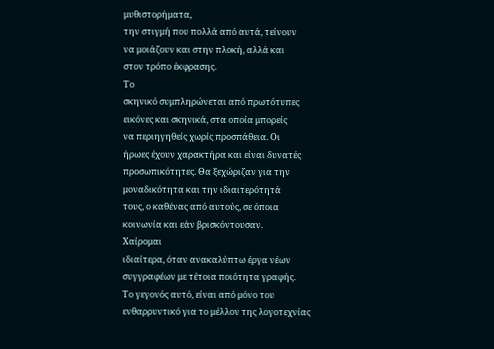μυθιστορήματα,
την στιγμή που πολλά από αυτά, τείνουν
να μοιάζουν και στην πλοκή, αλλά και
στον τρόπο έκφρασης.
Το
σκηνικό συμπληρώνεται από πρωτότυπες
εικόνες και σκηνικά, στα οποία μπορείς
να περιηγηθείς χωρίς προσπάθεια. Οι
ήρωες έχουν χαρακτήρα και είναι δυνατές
προσωπικότητες. Θα ξεχώριζαν για την
μοναδικότητα και την ιδιαιτερότητά
τους, ο καθένας από αυτούς, σε όποια
κοινωνία και εάν βρισκόντουσαν.
Χαίρομαι
ιδιαίτερα, όταν ανακαλύπτω έργα νέων
συγγραφέων με τέτοια ποιότητα γραφής.
Το γεγονός αυτό, είναι από μόνο του
ενθαρρυντικό για το μέλλον της λογοτεχνίας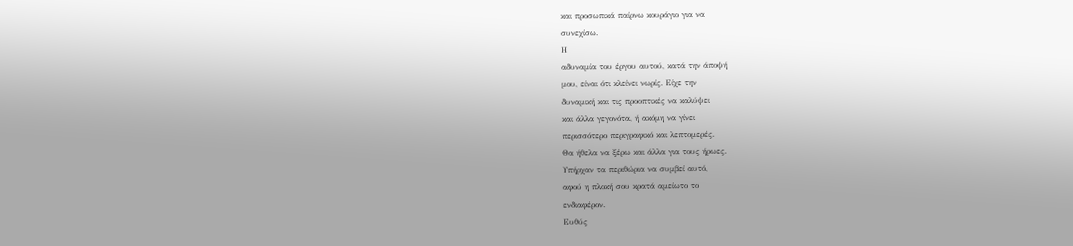και προσωπικά παίρνω κουράγιο για να
συνεχίσω.
Η
αδυναμία του έργου αυτού, κατά την άποψή
μου, είναι ότι κλείνει νωρίς. Είχε την
δυναμική και τις προοπτικές να καλύψει
και άλλα γεγονότα, ή ακόμη να γίνει
περισσότερο περιγραφικό και λεπτομερές.
Θα ήθελα να ξέρω και άλλα για τους ήρωες.
Υπήρχαν τα περιθώρια να συμβεί αυτό,
αφού η πλοκή σου κρατά αμείωτο το
ενδιαφέρον.
Ευθύς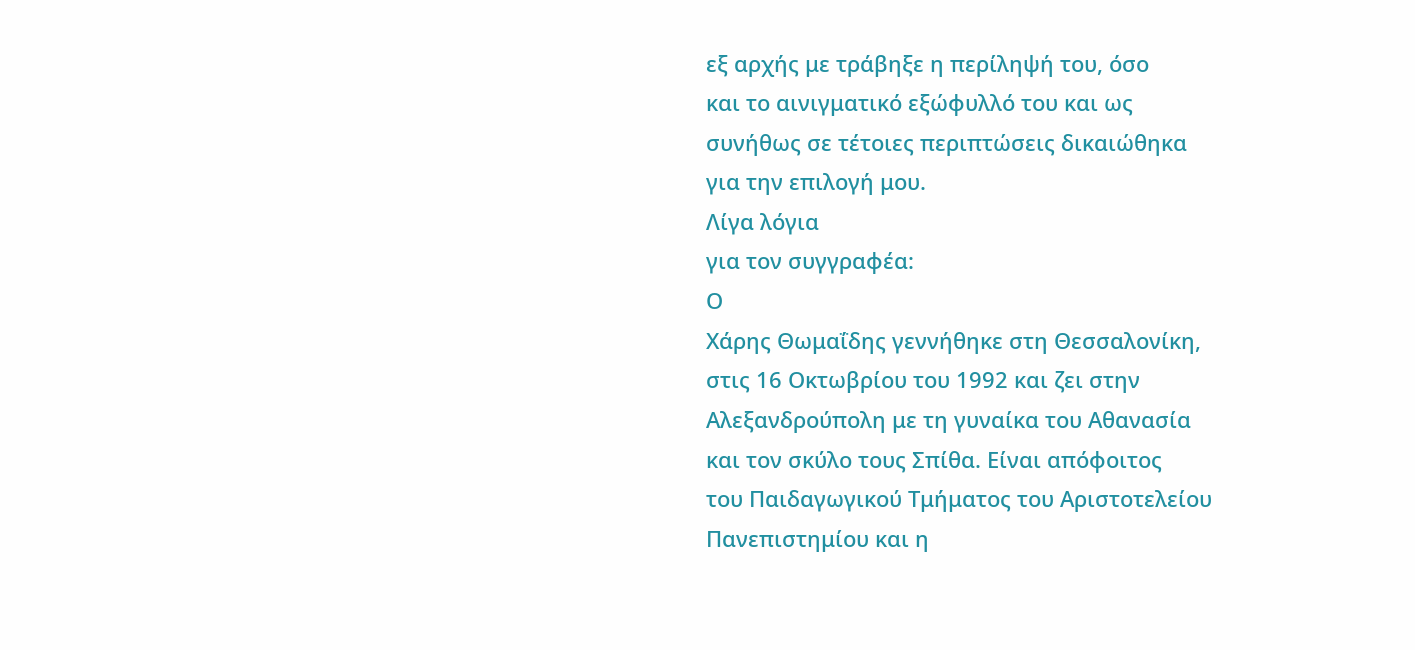εξ αρχής με τράβηξε η περίληψή του, όσο
και το αινιγματικό εξώφυλλό του και ως
συνήθως σε τέτοιες περιπτώσεις δικαιώθηκα
για την επιλογή μου.
Λίγα λόγια
για τον συγγραφέα:
Ο
Χάρης Θωμαΐδης γεννήθηκε στη Θεσσαλονίκη,
στις 16 Οκτωβρίου του 1992 και ζει στην
Αλεξανδρούπολη με τη γυναίκα του Αθανασία
και τον σκύλο τους Σπίθα. Είναι απόφοιτος
του Παιδαγωγικού Τμήματος του Αριστοτελείου
Πανεπιστημίου και η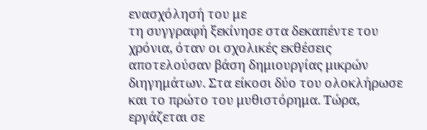ενασχόλησή του με
τη συγγραφή ξεκίνησε στα δεκαπέντε του
χρόνια, όταν οι σχολικές εκθέσεις
αποτελούσαν βάση δημιουργίας μικρών
διηγημάτων. Στα είκοσι δύο του ολοκλήρωσε
και το πρώτο του μυθιστόρημα. Τώρα,
εργάζεται σε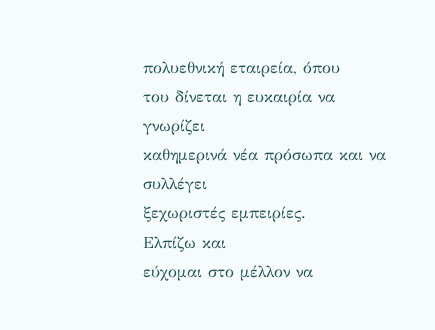πολυεθνική εταιρεία, όπου
του δίνεται η ευκαιρία να γνωρίζει
καθημερινά νέα πρόσωπα και να συλλέγει
ξεχωριστές εμπειρίες.
Ελπίζω και
εύχομαι στο μέλλον να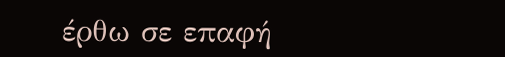έρθω σε επαφή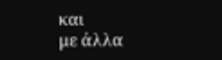και
με άλλα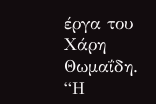έργα του Χάρη Θωμαΐδη.
“Η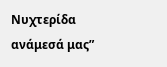Νυχτερίδα
ανάμεσά μας”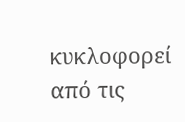κυκλοφορεί από τις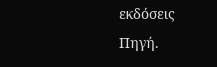εκδόσεις
Πηγή.